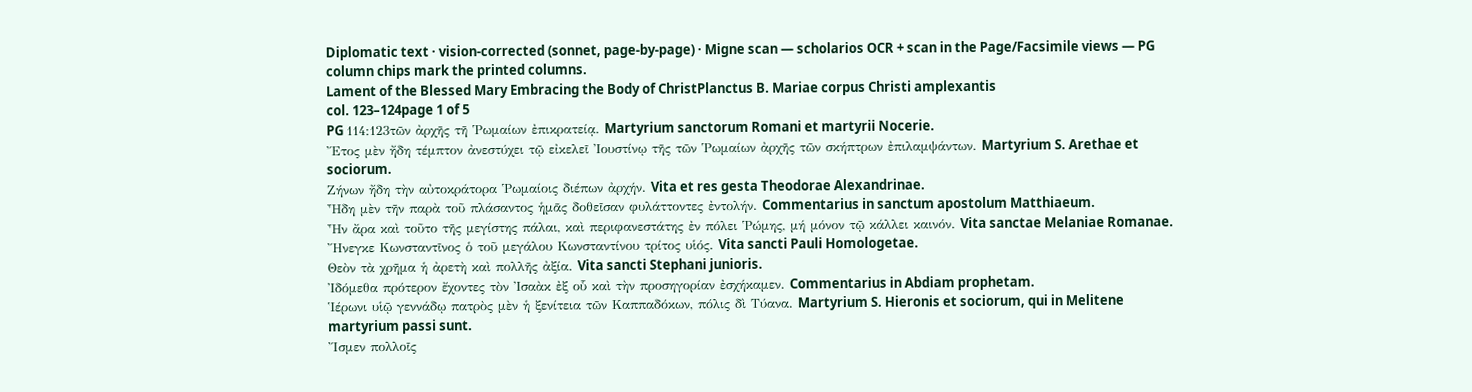Diplomatic text · vision-corrected (sonnet, page-by-page) · Migne scan — scholarios OCR + scan in the Page/Facsimile views — PG column chips mark the printed columns.
Lament of the Blessed Mary Embracing the Body of ChristPlanctus B. Mariae corpus Christi amplexantis
col. 123–124page 1 of 5
PG 114:123τῶν ἀρχῆς τῆ Ῥωμαίων ἐπικρατείᾳ. Martyrium sanctorum Romani et martyrii Nocerie.
Ἔτος μὲν ἤδη τέμπτον ἀνεστύχει τῷ εἰκελεῖ Ἰουστίνῳ τῆς τῶν Ῥωμαίων ἀρχῆς τῶν σκήπτρων ἐπιλαμψάντων. Martyrium S. Arethae et sociorum.
Ζήνων ἤδη τὴν αὐτοκράτορα Ῥωμαίοις διέπων ἀρχήν. Vita et res gesta Theodorae Alexandrinae.
Ἦδη μὲν τῆν παρὰ τοῦ πλάσαντος ἡμᾶς δοθεῖσαν φυλάττοντες ἐντολήν. Commentarius in sanctum apostolum Matthiaeum.
Ἦν ἄρα καὶ τοῦτο τῆς μεγίστης πάλαι, καὶ περιφανεστάτης ἐν πόλει Ῥώμης, μή μόνον τῷ κάλλει καινόν. Vita sanctae Melaniae Romanae.
Ἤνεγκε Κωνσταντῖνος ὁ τοῦ μεγάλου Κωνσταντίνου τρίτος υἱός. Vita sancti Pauli Homologetae.
Θεὸν τὰ χρῆμα ἡ ἀρετὴ καὶ πολλῆς ἀξία. Vita sancti Stephani junioris.
Ἰδόμεθα πρότερον ἔχοντες τὸν Ἰσαὰκ ἐξ οὗ καὶ τὴν προσηγορίαν ἐσχήκαμεν. Commentarius in Abdiam prophetam.
Ἱέρωνι υἱῷ γεννάδῳ πατρὸς μὲν ἡ ξενίτεια τῶν Καππαδόκων, πόλις δὶ Τύανα. Martyrium S. Hieronis et sociorum, qui in Melitene martyrium passi sunt.
Ἴσμεν πολλοῖς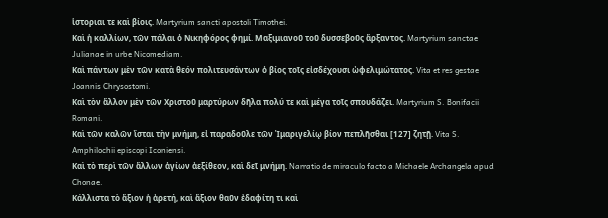ἱστοριαι τε καὶ βίοις. Martyrium sancti apostoli Timothei.
Καὶ ἡ καλλίων, τῶν πάλαι ὁ Νικηφόρος φημί. Μαξιμιανοῦ τοῦ δυσσεβοῦς ἄρξαντος. Martyrium sanctae Julianae in urbe Nicomediam.
Καὶ πάντων μὲν τῶν κατὰ θεόν πολιτευσάντων ὁ βίος τοῖς εἰσδέχουσι ὠφελιμώτατος. Vita et res gestae Joannis Chrysostomi.
Καὶ τὸν ἄλλον μὲν τῶν Χριστοῦ μαρτύρων δῆλα πολύ τε καὶ μέγα τοῖς σπουδάζει. Martyrium S. Bonifacii Romani.
Καὶ τῶν καλῶν ἴσται τὴν μνήμη, εἰ παραδοῦλε τῶν Ἰμαριγελίῳ βίον πεπλῆσθαι [127] ζητῇ. Vita S. Amphilochii episcopi Iconiensi.
Καὶ τὸ περὶ τῶν ἄλλων ἁγίων ἀεξίθεον, καὶ δεῖ μνήμη. Narratio de miraculo facto a Michaele Archangela apud Chonae.
Κάλλιστα τὸ ἄξιον ἡ ἀρετή, καὶ ἄξιον θαῦν ἐδαφίτη τι καὶ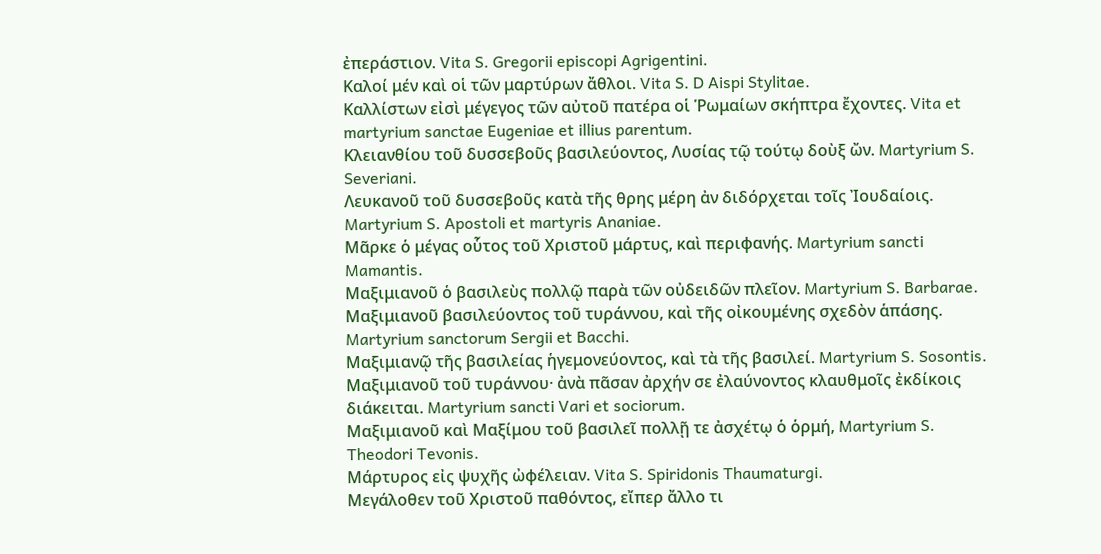ἐπεράστιον. Vita S. Gregorii episcopi Agrigentini.
Καλοί μέν καὶ οἱ τῶν μαρτύρων ἄθλοι. Vita S. D Aispi Stylitae.
Καλλίστων εἰσὶ μέγεγος τῶν αὐτοῦ πατέρα οἱ Ῥωμαίων σκήπτρα ἔχοντες. Vita et martyrium sanctae Eugeniae et illius parentum.
Κλειανθίου τοῦ δυσσεβοῦς βασιλεύοντος, Λυσίας τῷ τούτῳ δοὺξ ὤν. Martyrium S. Severiani.
Λευκανοῦ τοῦ δυσσεβοῦς κατὰ τῆς θρης μέρη ἀν διδόρχεται τοῖς Ἰουδαίοις. Martyrium S. Apostoli et martyris Ananiae.
Μᾶρκε ὁ μέγας οὗτος τοῦ Χριστοῦ μάρτυς, καὶ περιφανής. Martyrium sancti Mamantis.
Μαξιμιανοῦ ὁ βασιλεὺς πολλῷ παρὰ τῶν οὐδειδῶν πλεῖον. Martyrium S. Barbarae.
Μαξιμιανοῦ βασιλεύοντος τοῦ τυράννου, καὶ τῆς οἰκουμένης σχεδὸν ἁπάσης. Martyrium sanctorum Sergii et Bacchi.
Μαξιμιανῷ τῆς βασιλείας ἡγεμονεύοντος, καὶ τὰ τῆς βασιλεί. Martyrium S. Sosontis.
Μαξιμιανοῦ τοῦ τυράννου· ἀνὰ πᾶσαν ἀρχήν σε ἐλαύνοντος κλαυθμοῖς ἐκδίκοις διάκειται. Martyrium sancti Vari et sociorum.
Μαξιμιανοῦ καὶ Μαξίμου τοῦ βασιλεῖ πολλῇ τε ἀσχέτῳ ὁ ὁρμή, Martyrium S. Theodori Tevonis.
Μάρτυρος εἰς ψυχῆς ὠφέλειαν. Vita S. Spiridonis Thaumaturgi.
Μεγάλοθεν τοῦ Χριστοῦ παθόντος, εἴπερ ἄλλο τι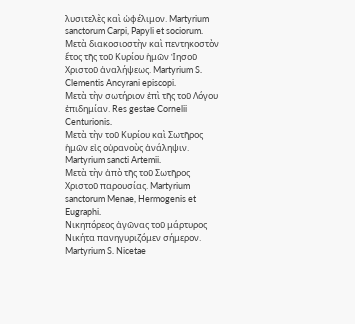λυσιτελὲς καὶ ὠφέλιμον. Martyrium sanctorum Carpi, Papyli et sociorum.
Μετὰ διακοσιοστὴν καὶ πεντηκοστὸν ἔτος τῆς τοῦ Κυρίου ἡμῶν Ἰησοῦ Χριστοῦ ἀναλήψεως. Martyrium S. Clementis Ancyrani episcopi.
Μετὰ τὴν σωτήριον ἐπὶ τῆς τοῦ Λόγου ἐπιδημίαν. Res gestae Cornelii Centurionis.
Μετὰ τὴν τοῦ Κυρίου καὶ Σωτῆρος ἡμῶν εἰς οὐρανοὺς ἀνάληψιν. Martyrium sancti Artemii.
Μετὰ τὴν ἀπὸ τῆς τοῦ Σωτῆρος Χριστοῦ παρουσίας. Martyrium sanctorum Menae, Hermogenis et Eugraphi.
Νικηπόρεος ἀγῶνας τοῦ μάρτυρος Νικήτα πανηγυριζόμεν σήμερον. Martyrium S. Nicetae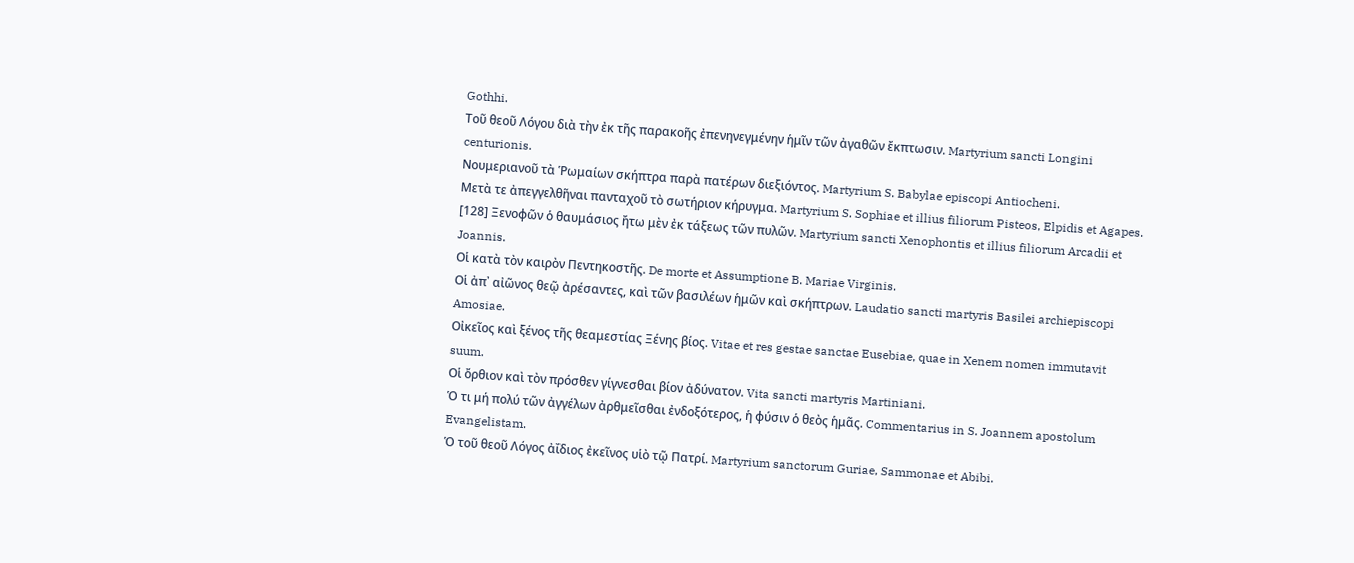Gothhi.
Τοῦ θεοῦ Λόγου διὰ τὴν ἐκ τῆς παρακοῆς ἐπενηνεγμένην ἡμῖν τῶν ἀγαθῶν ἔκπτωσιν. Martyrium sancti Longini centurionis.
Νουμεριανοῦ τὰ Ῥωμαίων σκήπτρα παρὰ πατέρων διεξιόντος. Martyrium S. Babylae episcopi Antiocheni.
Μετὰ τε ἀπεγγελθῆναι πανταχοῦ τὸ σωτήριον κήρυγμα. Martyrium S. Sophiae et illius filiorum Pisteos, Elpidis et Agapes.
[128] Ξενοφῶν ὁ θαυμάσιος ἤτω μὲν ἐκ τάξεως τῶν πυλῶν. Martyrium sancti Xenophontis et illius filiorum Arcadii et Joannis.
Οἱ κατὰ τὸν καιρὸν Πεντηκοστῆς. De morte et Assumptione B. Mariae Virginis.
Οἱ ἀπ᾽ αἰῶνος θεῷ ἀρέσαντες, καὶ τῶν βασιλέων ἡμῶν καὶ σκήπτρων. Laudatio sancti martyris Basilei archiepiscopi Amosiae.
Οἰκεῖος καὶ ξένος τῆς θεαμεστίας Ξένης βίος. Vitae et res gestae sanctae Eusebiae, quae in Xenem nomen immutavit suum.
Οἱ ὄρθιον καὶ τὸν πρόσθεν γίγνεσθαι βίον ἀδύνατον. Vita sancti martyris Martiniani.
Ὁ τι μή πολύ τῶν ἀγγέλων ἀρθμεῖσθαι ἐνδοξότερος, ἡ φύσιν ὁ θεὸς ἡμᾶς. Commentarius in S. Joannem apostolum Evangelistam.
Ὁ τοῦ θεοῦ Λόγος ἀΐδιος ἐκεῖνος υἱὸ τῷ Πατρί. Martyrium sanctorum Guriae, Sammonae et Abibi.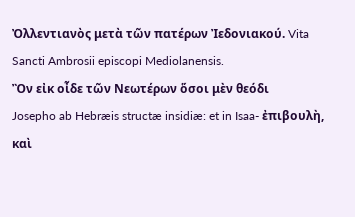Ὀλλεντιανὸς μετὰ τῶν πατέρων Ἰεδονιακού. Vita Sancti Ambrosii episcopi Mediolanensis.
Ὂν εἰκ οἶδε τῶν Νεωτέρων ὅσοι μὲν θεόδι
Josepho ab Hebræis structæ insidiæ: et in Isaa- ἐπιβουλὴ, καὶ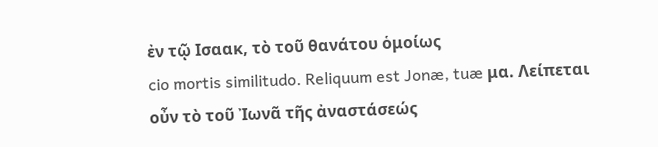ἐν τῷ Ισαακ, τὸ τοῦ θανάτου ὁμοίως
cio mortis similitudo. Reliquum est Jonæ, tuæ μα. Λείπεται οὖν τὸ τοῦ Ἰωνᾶ τῆς ἀναστάσεώς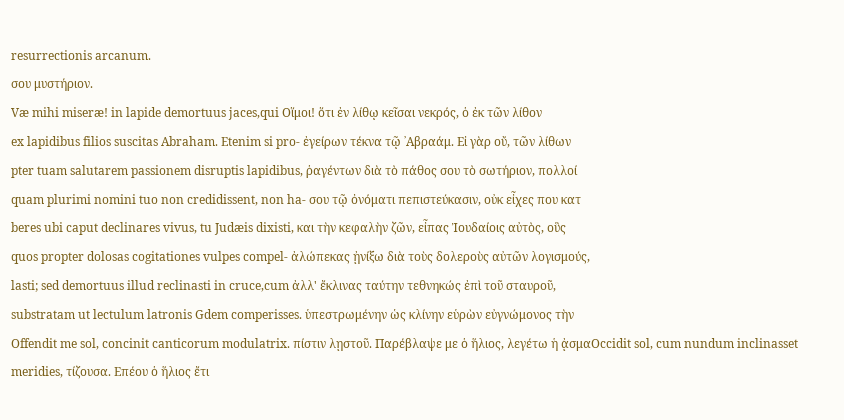resurrectionis arcanum.
σου μυστήριον.
Væ mihi miseræ! in lapide demortuus jaces,qui Οἵμοι! ὅτι ἐν λίθῳ κεῖσαι νεκρός, ὁ ἐκ τῶν λίθον
ex lapidibus filios suscitas Abraham. Etenim si pro- ἐγείρων τέκνα τῷ ᾽Αβραάμ. Εἰ γὰρ οὔ, τῶν λίθων
pter tuam salutarem passionem disruptis lapidibus, ῥαγέντων διὰ τὸ πάθος σου τὸ σωτήριον, πολλοί
quam plurimi nomini tuo non credidissent, non ha- σου τῷ ὀνόματι πεπιστεύκασιν, οὐκ εἶχες που κατ
beres ubi caput declinares vivus, tu Judæis dixisti, και τὴν κεφαλὴν ζῶν, εἶπας Ἰουδαίοις αὐτὸς, οὓς
quos propter dolosas cogitationes vulpes compel- ἀλώπεκας ᾐνίξω διὰ τοὺς δολεροὺς αὐτῶν λογισμούς,
lasti; sed demortuus illud reclinasti in cruce,cum ἀλλ' ἔκλινας ταύτην τεθνηκώς ἐπὶ τοῦ σταυροῦ,
substratam ut lectulum latronis Gdem comperisses. ὑπεστρωμένην ὡς κλίνην εὑρὼν εὐγνώμονος τὴν
Offendit me sol, concinit canticorum modulatrix. πίστιν λῃστοῦ. Παρέβλαψε με ὁ ἥλιος, λεγέτω ἡ ᾀσμαOccidit sol, cum nundum inclinasset meridies, τίζουσα. Επέου ὁ ἥλιος ἔτι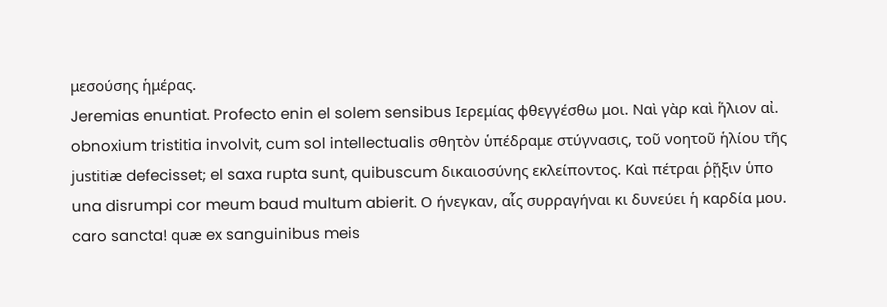μεσούσης ἡμέρας.
Jeremias enuntiat. Profecto enin el solem sensibus Ιερεμίας φθεγγέσθω μοι. Ναὶ γὰρ καὶ ἥλιον αἰ.
obnoxium tristitia involvit, cum sol intellectualis σθητὸν ὑπέδραμε στύγνασις, τοῦ νοητοῦ ἡλίου τῆς
justitiæ defecisset; el saxa rupta sunt, quibuscum δικαιοσύνης εκλείποντος. Καὶ πέτραι ῥῇξιν ὑπο
una disrumpi cor meum baud multum abierit. Ο ήνεγκαν, αἷς συρραγήναι κι δυνεύει ἡ καρδία μου.
caro sancta! quæ ex sanguinibus meis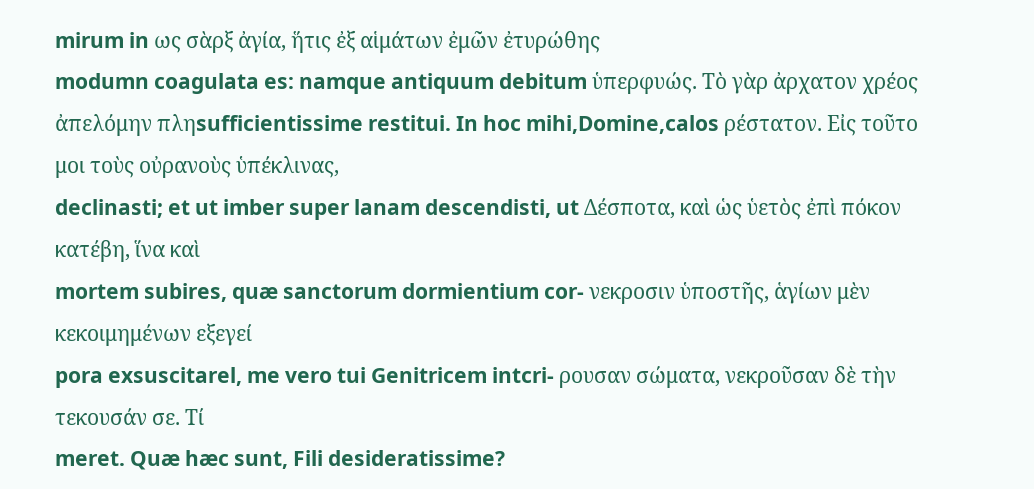mirum in ως σὰρξ ἀγία, ἥτις ἐξ αἱμάτων ἐμῶν ἐτυρώθης
modumn coagulata es: namque antiquum debitum ὑπερφυώς. Τὸ γὰρ ἀρχατον χρέος ἀπελόμην πληsufficientissime restitui. In hoc mihi,Domine,calos ρέστατον. Εἰς τοῦτο μοι τοὺς οὐρανοὺς ὑπέκλινας,
declinasti; et ut imber super lanam descendisti, ut Δέσποτα, καὶ ὡς ὑετὸς ἐπὶ πόκον κατέβη, ἵνα καὶ
mortem subires, quæ sanctorum dormientium cor- νεκροσιν ὑποστῆς, ἁγίων μὲν κεκοιμημένων εξεγεί
pora exsuscitarel, me vero tui Genitricem intcri- ρουσαν σώματα, νεκροῦσαν δὲ τὴν τεκουσάν σε. Τί
meret. Quæ hæc sunt, Fili desideratissime?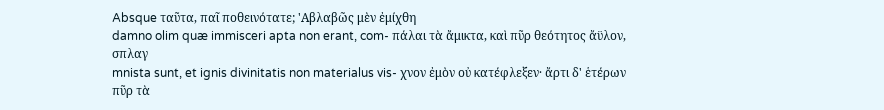Absque ταῦτα, παῖ ποθεινότατε; 'Αβλαβῶς μὲν ἐμίχθη
damno olim quæ immisceri apta non erant, com- πάλαι τὰ ἄμικτα, καὶ πῦρ θεότητος ἄϋλον, σπλαγ
mnista sunt, et ignis divinitatis non materialus vis- χνον ἐμὸν οὐ κατέφλεξεν· ἄρτι δ' ἑτέρων πῦρ τὰ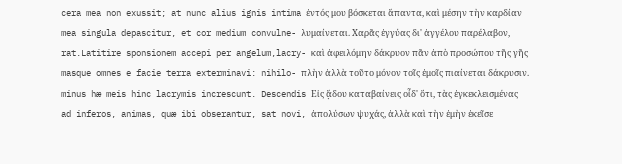cera mea non exussit; at nunc alius ignis intima ἐντός μου βόσκεται ἅπαντα, καὶ μέσην τὴν καρδίαν
mea singula depascitur, et cor medium convulne- λυμαίνεται. Χαρᾶς ἐγγύας δι' ἀγγέλου παρέλαβον,
rat.Latitire sponsionem accepi per angelum,lacry- καὶ ἀφειλόμην δάκρυον πᾶν ἀπὸ προσώπου τῆς γῆς
masque omnes e facie terra exterminavi: nihilo- πλὴν ἀλλὰ τοῦτο μόνον τοῖς ἐμοῖς πιαίνεται δάκρυσιν.
minus hæ meis hinc lacrymis increscunt. Descendis Εἰς ᾅδου καταβαίνεις οἶδ' ὅτι, τὰς ἐγκεκλεισμένας
ad inferos, animas, quæ ibi obserantur, sat novi, ἀπολύσων ψυχάς, ἀλλὰ καὶ τὴν ἐμὴν ἐκεῖσε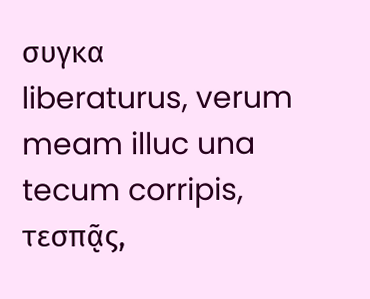συγκα
liberaturus, verum meam illuc una tecum corripis, τεσπᾷς,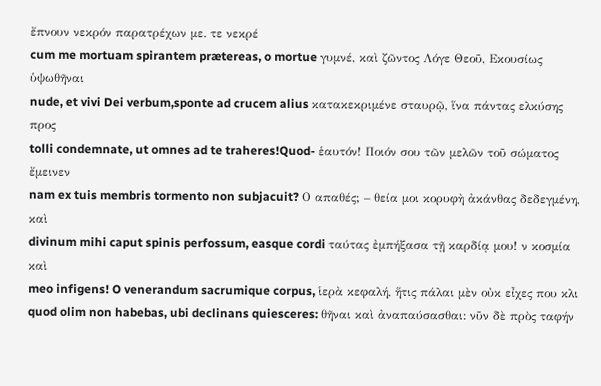ἔπνουν νεκρόν παρατρέχων με. τε νεκρέ
cum me mortuam spirantem prætereas, o mortue γυμνέ, καὶ ζῶντος Λόγε Θεοῦ, Εκουσίως ὑψωθῆναι
nude, et vivi Dei verbum,sponte ad crucem alius κατακεκριμένε σταυρῷ, ἵνα πάντας ελκύσης προς
tolli condemnate, ut omnes ad te traheres!Quod- ἑαυτόν! Ποιόν σου τῶν μελῶν τοῦ σώματος ἔμεινεν
nam ex tuis membris tormento non subjacuit? Ο απαθές; – θεία μοι κορυφὴ ἀκάνθας δεδεγμένη, καὶ
divinum mihi caput spinis perfossum, easque cordi ταύτας ἐμπήξασα τῇ καρδίᾳ μου! ν κοσμία καὶ
meo infigens! O venerandum sacrumique corpus, ἱερὰ κεφαλή, ἥτις πάλαι μὲν οὐκ εἶχες που κλι
quod olim non habebas, ubi declinans quiesceres: θῆναι καὶ ἀναπαύσασθαι: νῦν δὲ πρὸς ταφήν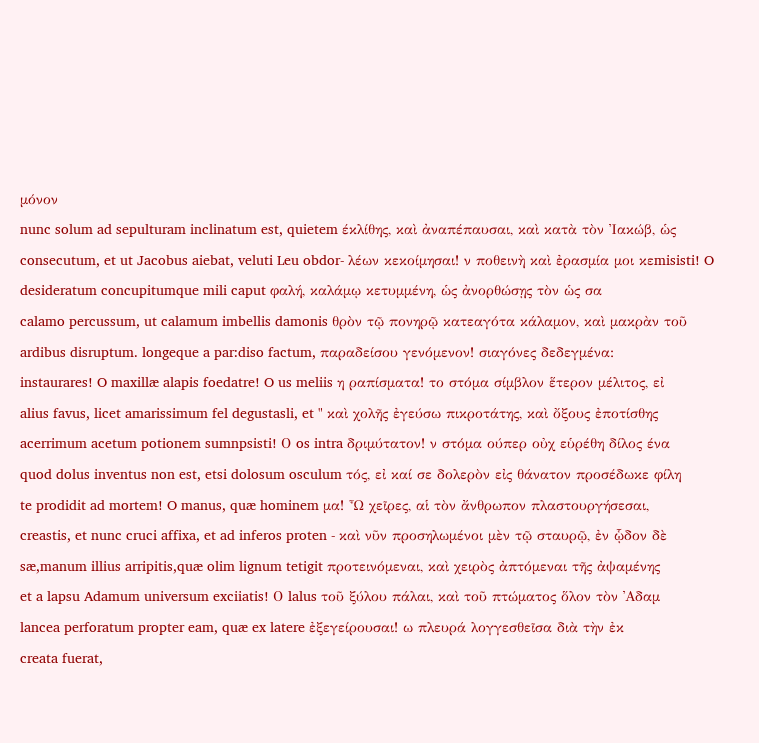μόνον
nunc solum ad sepulturam inclinatum est, quietem έκλίθης, καὶ ἀναπέπαυσαι, καὶ κατὰ τὸν Ἰακώβ, ὡς
consecutum, et ut Jacobus aiebat, veluti Leu obdor- λέων κεκοίμησαι! ν ποθεινὴ καὶ ἐρασμία μοι κεmisisti! O desideratum concupitumque mili caput φαλή, καλάμῳ κετυμμένη, ὡς ἀνορθώσῃς τὸν ὡς σα
calamo percussum, ut calamum imbellis damonis θρὸν τῷ πονηρῷ κατεαγότα κάλαμον, καὶ μακρὰν τοῦ
ardibus disruptum. longeque a par:diso factum, παραδείσου γενόμενον! σιαγόνες δεδεγμένα:
instaurares! O maxillæ alapis foedatre! O us meliis η ραπίσματα! το στόμα σίμβλον ἕτερον μέλιτος, εἰ
alius favus, licet amarissimum fel degustasli, et " καὶ χολῆς ἐγεύσω πικροτάτης, καὶ ὄξους ἐποτίσθης
acerrimum acetum potionem sumnpsisti! Ο os intra δριμύτατον! ν στόμα ούπερ οὐχ εὑρέθη δίλος ένα
quod dolus inventus non est, etsi dolosum osculum τός, εἰ καί σε δολερὸν εἰς θάνατον προσέδωκε φίλη
te prodidit ad mortem! O manus, quæ hominem μα! Ὦ χεῖρες, αἱ τὸν ἄνθρωπον πλαστουργήσεσαι,
creastis, et nunc cruci affixa, et ad inferos proten - καὶ νῦν προσηλωμένοι μὲν τῷ σταυρῷ, ἐν ᾧδον δὲ
sæ,manum illius arripitis,quæ olim lignum tetigit προτεινόμεναι, καὶ χειρὸς ἀπτόμεναι τῆς ἀψαμένης
et a lapsu Adamum universum exciiatis! Ο lalus τοῦ ξύλου πάλαι, καὶ τοῦ πτώματος ὅλον τὸν ᾿Αδαμ
lancea perforatum propter eam, quæ ex latere ἐξεγείρουσαι! ω πλευρά λογγεσθεῖσα διὰ τὴν ἐκ
creata fuerat,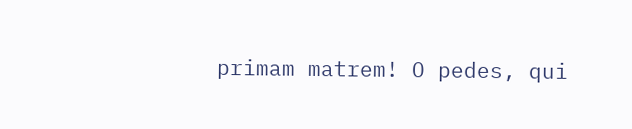primam matrem! O pedes, qui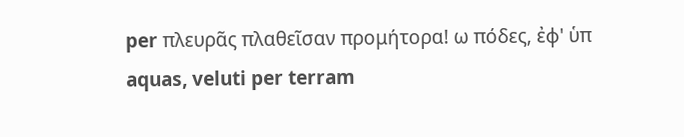per πλευρᾶς πλαθεῖσαν προμήτορα! ω πόδες, ἐφ' ὑπ
aquas, veluti per terram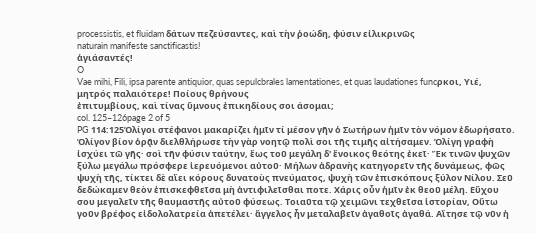processistis, et fluidam δάτων πεζεύσαντες, καὶ τὴν ῥοώδη, φύσιν εἰλικρινῶς
naturain manifeste sanctificastis!
ἁγιάσαντές!
O
Vae mihi, Fili, ipsa parente antiquior, quas sepulcbrales lamentationes, et quas laudationes funcρκοι, Υιέ, μητρός παλαιότερε! Ποίους θρήνους
ἐπιτυμβίους, καὶ τίνας ὕμνους ἐπικηδίους σοι άσομαι;
col. 125–126page 2 of 5
PG 114:125Ὁλίγοι στέφανοι μακαρίζει ἡμῖν τί μέσον γῆν ὁ Σωτήρων ἡμῖν τὸν νόμον ἐδωρήσατο. Ὁλίγον βίον ὁρᾷν διελθλήρωσε τὴν γὰρ νοητῷ πολὶ σοι τῆς τιμῆς αἰτήσαμεν. Ὁλίγη γραφὴ ἰσχύει τῶ γῆς· σοὶ τῆν φύσιν ταύτην, ἔως τοῦ μεγάλη δ' ἔνοικος θεότης ἐκεῖ· Ἔκ τινῶν ψυχῶν ξύλω μεγάλω πρόσφερε ἱερευόμενοι αὐτοῦ· Μήλων ἀδρανὴς κατηγορεῖν τῆς δυνάμεως, φῶς ψυχὴ τῆς, τίκτει δὲ αἴει κόρους δυνατοὺς πνεύματος, ψυχὴ τῶν ἐπισκόπους ξύλον Νίλου. Σεῦ δεδώκαμεν θεὸν ἐπισκεφθεῖσα μὴ ἀντιφιλεῖσθαι ποτε. Χάρις οὖν ἡμῖν ἐκ θεοῦ μέλη. Εὔχου σου μεγαλεῖν τῆς θαυμαστῆς αὐτοῦ φύσεως. Τοιαῦτα τῷ χειμῶνι τεχθεῖσα ἱστορίαν, Οὕτω γοῦν βρέφος εἰδολολατρεία ἀπετέλει· ἄγγελος ἦν μεταλαβεῖν ἀγαθοῖς ἀγαθά. Αἴτησε τῷ νῦν ἡ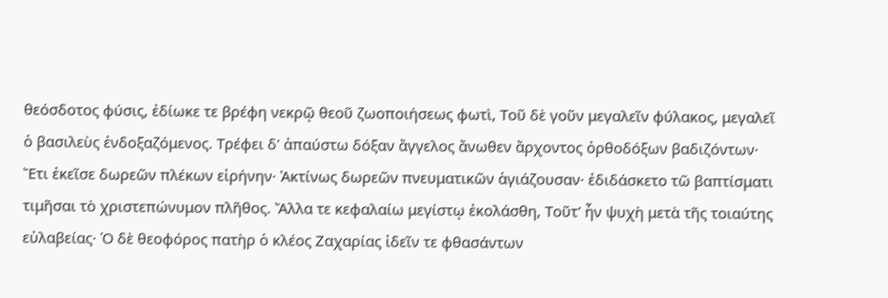θεόσδοτος φύσις, ἐδίωκε τε βρέφη νεκρῷ θεοῦ ζωοποιήσεως φωτὶ, Τοῦ δὲ γοῦν μεγαλεῖν φύλακος, μεγαλεῖ ὁ βασιλεὺς ἐνδοξαζόμενος. Τρέφει δ' ἀπαύστω δόξαν ἄγγελος ἄνωθεν ἄρχοντος ὀρθοδόξων βαδιζόντων· Ἔτι ἐκεῖσε δωρεῶν πλέκων εἰρήνην· Ἀκτίνως δωρεῶν πνευματικῶν ἁγιάζουσαν· ἐδιδάσκετο τῶ βαπτίσματι τιμῆσαι τὸ χριστεπώνυμον πλῆθος. Ἄλλα τε κεφαλαίω μεγίστῳ ἐκολάσθη, Τοῦτ' ἦν ψυχὴ μετὰ τῆς τοιαύτης εὐλαβείας· Ὁ δὲ θεοφόρος πατὴρ ὁ κλέος Ζαχαρίας ἰδεῖν τε φθασάντων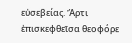εὐσεβείας. Ἄρτι ἐπισκεφθεῖσα θεοφόρε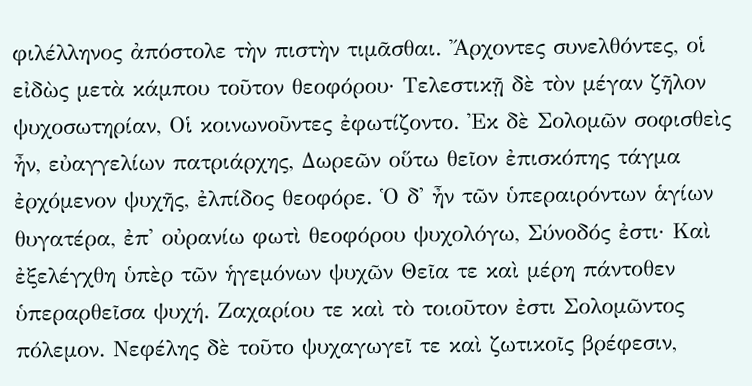φιλέλληνος ἀπόστολε τὴν πιστὴν τιμᾶσθαι. Ἄρχοντες συνελθόντες, οἱ εἰδὼς μετὰ κάμπου τοῦτον θεοφόρου· Τελεστικῇ δὲ τὸν μέγαν ζῆλον ψυχοσωτηρίαν, Οἱ κοινωνοῦντες ἐφωτίζοντο. Ἐκ δὲ Σολομῶν σοφισθεὶς ἦν, εὐαγγελίων πατριάρχης, Δωρεῶν οὕτω θεῖον ἐπισκόπης τάγμα ἐρχόμενον ψυχῆς, ἐλπίδος θεοφόρε. Ὁ δ' ἦν τῶν ὑπεραιρόντων ἁγίων θυγατέρα, ἐπ' οὐρανίω φωτὶ θεοφόρου ψυχολόγω, Σύνοδός ἐστι· Καὶ ἐξελέγχθη ὑπὲρ τῶν ἡγεμόνων ψυχῶν Θεῖα τε καὶ μέρη πάντοθεν ὑπεραρθεῖσα ψυχή. Ζαχαρίου τε καὶ τὸ τοιοῦτον ἐστι Σολομῶντος πόλεμον. Νεφέλης δὲ τοῦτο ψυχαγωγεῖ τε καὶ ζωτικοῖς βρέφεσιν,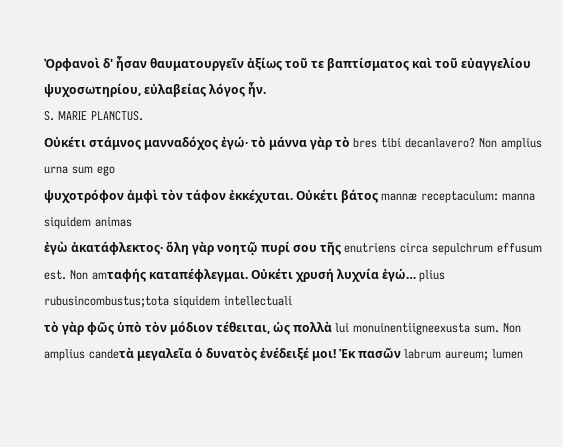Ὀρφανοὶ δ' ἦσαν θαυματουργεῖν ἀξίως τοῦ τε βαπτίσματος καὶ τοῦ εὐαγγελίου ψυχοσωτηρίου, εὐλαβείας λόγος ἦν.
S. MARIE PLANCTUS.
Οὐκέτι στάμνος μανναδόχος ἐγώ· τὸ μάννα γὰρ τὸ bres tibi decanlavero? Non amplius urna sum ego
ψυχοτρόφον ἀμφὶ τὸν τάφον ἐκκέχυται. Οὐκέτι βάτος mannæ receptaculum: manna siquidem animas
ἐγὼ ἀκατάφλεκτος· ὅλη γὰρ νοητῷ πυρί σου τῆς enutriens circa sepulchrum effusum est. Non amταφής καταπέφλεγμαι. Οὐκέτι χρυσή λυχνία ἐγώ… plius rubusincombustus;tota siquidem intellectuali
τὸ γὰρ φῶς ὑπὸ τὸν μόδιον τέθειται, ὡς πολλὰ lui monuinentiigneexusta sum. Non amplius candeτὰ μεγαλεῖα ὁ δυνατὸς ἐνέδειξέ μοι! Ἐκ πασῶν labrum aureum; lumen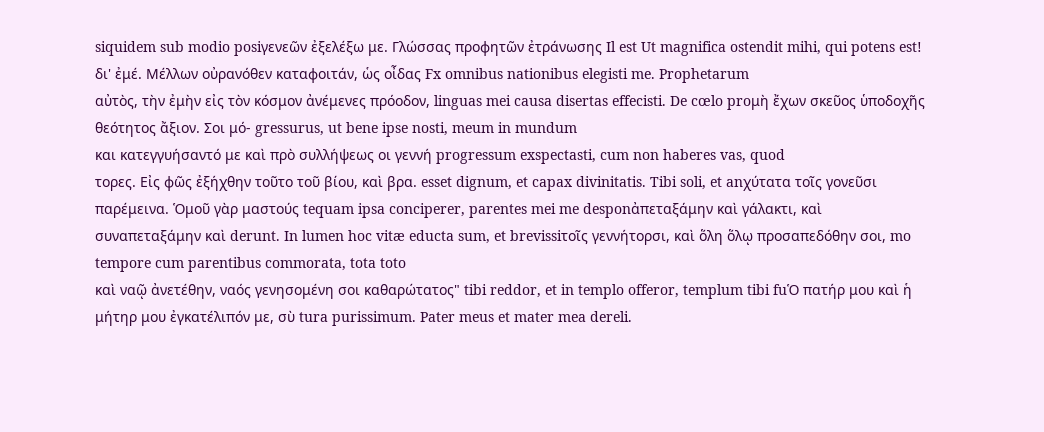siquidem sub modio posiγενεῶν ἐξελέξω με. Γλώσσας προφητῶν ἐτράνωσης Il est Ut magnifica ostendit mihi, qui potens est!
δι' ἐμέ. Μέλλων οὐρανόθεν καταφοιτάν, ὡς οἶδας Fx omnibus nationibus elegisti me. Prophetarum
αὐτὸς, τὴν ἐμὴν εἰς τὸν κόσμον ἀνέμενες πρόοδον, linguas mei causa disertas effecisti. De cœlo proμὴ ἔχων σκεῦος ὑποδοχῆς θεότητος ἄξιον. Σοι μό- gressurus, ut bene ipse nosti, meum in mundum
και κατεγγυήσαντό με καὶ πρὸ συλλήψεως οι γεννή progressum exspectasti, cum non haberes vas, quod
τορες. Εἰς φῶς ἐξήχθην τοῦτο τοῦ βίου, καὶ βρα. esset dignum, et capax divinitatis. Tibi soli, et anχύτατα τοῖς γονεῦσι παρέμεινα. Ὁμοῦ γὰρ μαστούς tequam ipsa conciperer, parentes mei me desponἀπεταξάμην καὶ γάλακτι, καὶ συναπεταξάμην καὶ derunt. In lumen hoc vitæ educta sum, et brevissiτοῖς γεννήτορσι, καὶ ὅλη ὅλῳ προσαπεδόθην σοι, mo tempore cum parentibus commorata, tota toto
καὶ ναῷ ἀνετέθην, ναός γενησομένη σοι καθαρώτατος" tibi reddor, et in templo offeror, templum tibi fuὉ πατήρ μου καὶ ἡ μήτηρ μου ἐγκατέλιπόν με, σὺ tura purissimum. Pater meus et mater mea dereli.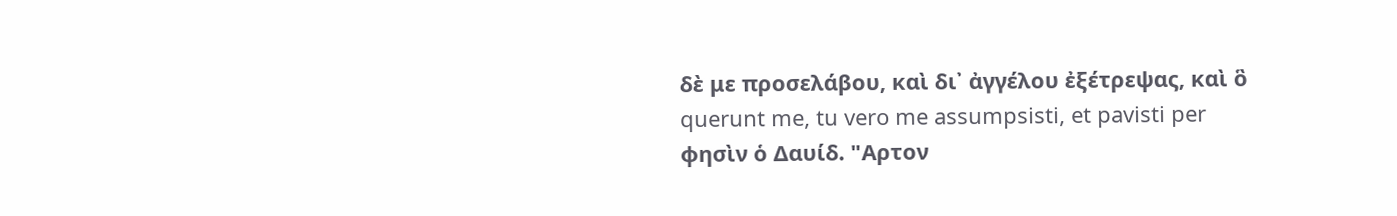δὲ με προσελάβου, καὶ δι᾿ ἀγγέλου ἐξέτρεψας, καὶ ὃ querunt me, tu vero me assumpsisti, et pavisti per
φησὶν ὁ Δαυίδ. "Αρτον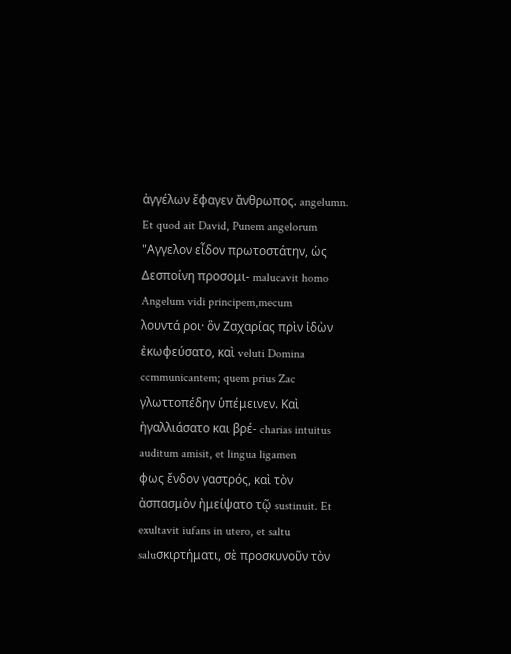ἀγγέλων ἔφαγεν ἄνθρωπος. angelumn. Et quod ait David, Punem angelorum
"Αγγελον εἶδον πρωτοστάτην, ὡς Δεσποίνη προσομι- malucavit homo Angelum vidi principem,mecum
λουντά ροι· ὃν Ζαχαρίας πρὶν ἰδὼν ἐκωφεύσατο, καὶ veluti Domina ccmmunicantem; quem prius Zac
γλωττοπέδην ὑπέμεινεν. Καὶ ἠγαλλιάσατο και βρέ- charias intuitus auditum amisit, et lingua ligamen
φως ἔνδον γαστρός, καὶ τὸν ἀσπασμὸν ἠμείψατο τῷ sustinuit. Et exultavit iufans in utero, et saltu saluσκιρτήματι, σὲ προσκυνοῦν τὸν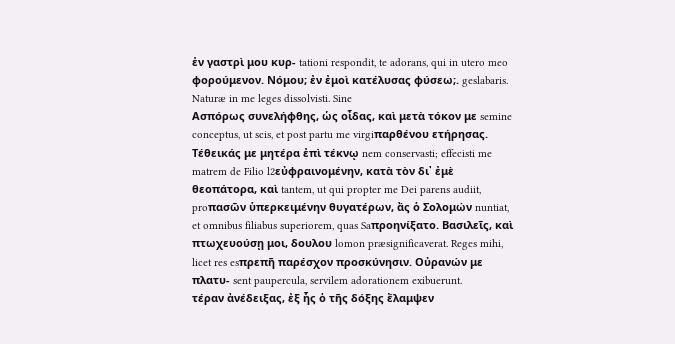ἐν γαστρὶ μου κυρ- tationi respondit, te adorans, qui in utero meo
φορούμενον. Νόμου; ἐν ἐμοὶ κατέλυσας φύσεω;. geslabaris. Naturæ in me leges dissolvisti. Sine
Ασπόρως συνελήφθης, ὡς οἶδας, καὶ μετὰ τόκον με semine conceptus, ut scis, et post partu me virgiπαρθένου ετήρησας. Τέθεικάς με μητέρα ἐπὶ τέκνῳ nem conservasti; effecisti me matrem de Filio l2εὐφραινομένην, κατὰ τὸν δι᾿ ἐμὲ θεοπάτορα, καὶ tantem, ut qui propter me Dei parens audiit, proπασῶν ὑπερκειμένην θυγατέρων, ἄς ὁ Σολομών nuntiat, et omnibus filiabus superiorem, quas Saπροηνίξατο. Βασιλεῖς, καὶ πτωχευούσῃ μοι, δουλου lomon præsignificaverat. Reges mihi, licet res esπρεπῆ παρέσχον προσκύνησιν. Οὐρανών με πλατυ- sent paupercula, servilem adorationem exibuerunt.
τέραν ἀνέδειξας, ἐξ ἧς ὁ τῆς δόξης ἔλαμψεν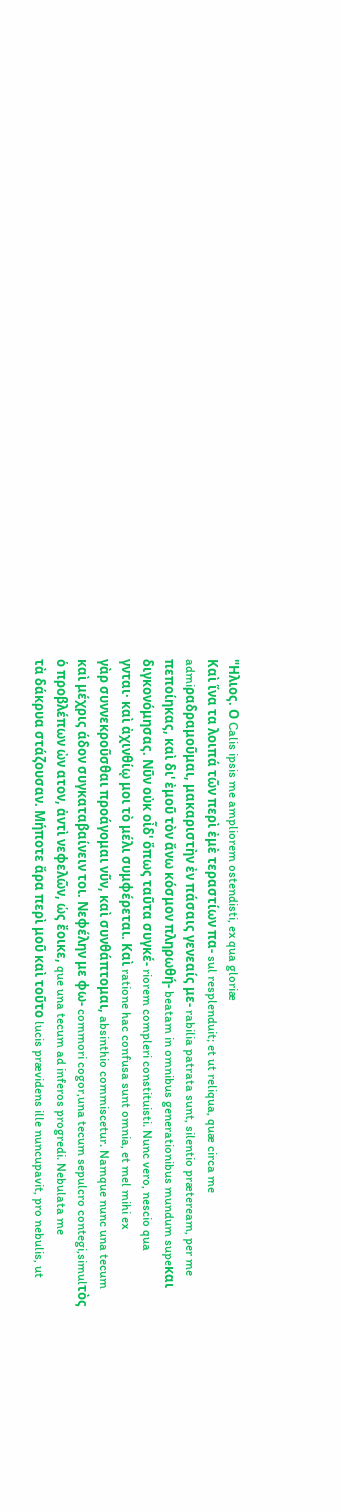"Ηλιος. Ο Calis ipsis me ampliorem ostendisti, ex qua gloriæ
Καὶ ἵνα τα λοιπά τῶν περὶ ἐμὲ τεραστίων πα- sul resplenduit; et ut reliqua, quæ circa me admiραδραμοῦμαι, μακαριστὴν ἐν πάσαις γενεαίς με- rabilia patrata sunt, silentio præteream, per me
πεποίηκας, καὶ δι' ἐμοῦ τὸν ἄνω κόσμον πληρωθή- beatam in omnibus generationibus mundum supeκαι διγκονόμησας. Νῦν οὐκ οἶδ' ὅπως ταῦτα συγκέ- riorem compleri constituisti. Nunc vero, nescio qua
γνται· καὶ ἀχινθίῳ μοι τὸ μέλι συμφέρεται. Καὶ ratione hac confusa sunt omnia, et mel mihi ex
γὰρ συννεκροῦσθαι προάγομαι νῦν, καὶ συνθάπτομαι, absinthio commiscetur. Namque nunc una tecum
καὶ μέχρις άδον συγκαταβαίνειν τοι. Νεφέλην με φω- commori cogor,una tecum sepulcro contegi,simulτὸς ὁ προβλέπων ὠν ατον, ἀντὶ νεφελῶν, ὡς ἔοικε, que una tecum ad inferos progredi. Nebulata me
τὰ δάκρυα στάζουσαν. Μήποτε ἄρα περὶ μοῦ καὶ τοῦτο lucis prævidens ille nuncupavit, pro nebulis, ut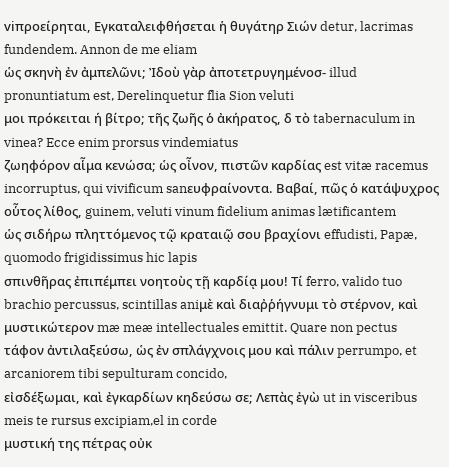viπροείρηται, Εγκαταλειφθήσεται ἡ θυγάτηρ Σιών detur, lacrimas fundendem. Annon de me eliam
ὡς σκηνὴ ἐν ἀμπελῶνι; Ἰδοὺ γὰρ ἀποτετρυγημένοσ- illud pronuntiatum est, Derelinquetur flia Sion veluti
μοι πρόκειται ή βίτρο; τῆς ζωῆς ὁ ἀκήρατος, δ τὸ tabernaculum in vinea? Ecce enim prorsus vindemiatus
ζωηφόρον αἷμα κενώσα; ὡς οἶνον, πιστῶν καρδίας est vitæ racemus incorruptus, qui vivificum sanευφραίνοντα. Βαβαί, πῶς ὁ κατάψυχρος οὗτος λίθος, guinem, veluti vinum fidelium animas lætificantem
ὡς σιδήρω πληττόμενος τῷ κραταιῷ σου βραχίονι effudisti, Papæ, quomodo frigidissimus hic lapis
σπινθῆρας ἐπιπέμπει νοητοὺς τῇ καρδίᾳ μου! Τί ferro, valido tuo brachio percussus, scintillas aniμὲ καὶ διαῤῥήγνυμι τὸ στέρνον, καὶ μυστικώτερον mæ meæ intellectuales emittit. Quare non pectus
τάφον ἀντιλαξεύσω, ὡς ἐν σπλάγχνοις μου καὶ πάλιν perrumpo, et arcaniorem tibi sepulturam concido,
εἰσδέξωμαι, καὶ ἐγκαρδίων κηδεύσω σε; Λεπὰς ἐγὼ ut in visceribus meis te rursus excipiam,el in corde
μυστική της πέτρας οὐκ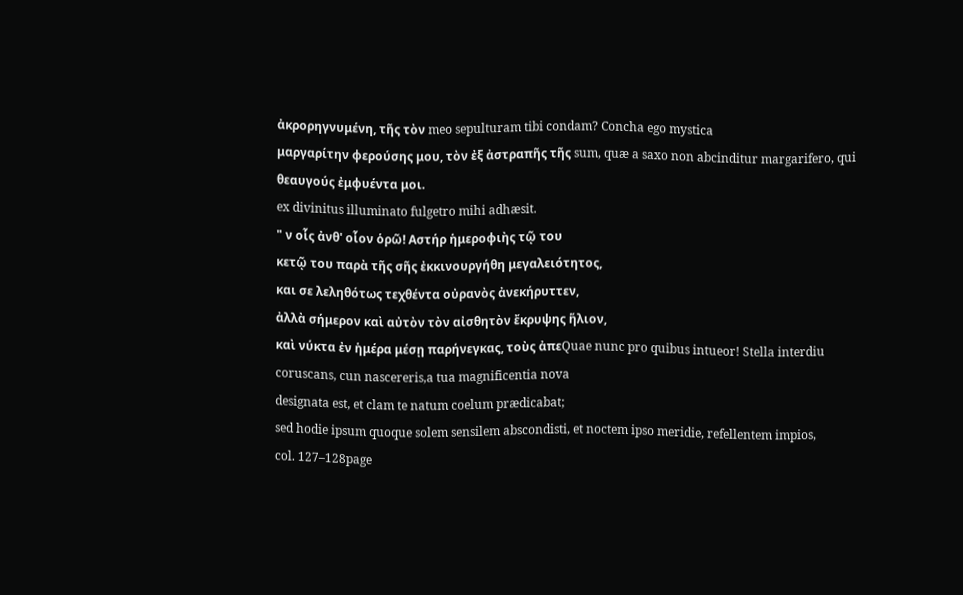ἀκρορηγνυμένη, τῆς τὸν meo sepulturam tibi condam? Concha ego mystica
μαργαρίτην φερούσης μου, τὸν ἐξ ἀστραπῆς τῆς sum, quæ a saxo non abcinditur margarifero, qui
θεαυγούς ἐμφυέντα μοι.
ex divinitus illuminato fulgetro mihi adhæsit.
" ν οἷς ἀνθ' οἷον ὁρῶ! Αστήρ ἡμεροφιὴς τῷ του
κετῷ του παρὰ τῆς σῆς ἐκκινουργήθη μεγαλειότητος,
και σε λεληθότως τεχθέντα οὐρανὸς ἀνεκήρυττεν,
ἀλλὰ σήμερον καὶ αὐτὸν τὸν αἰσθητὸν ἔκρυψης ἥλιον,
καὶ νύκτα ἐν ἡμέρα μέσῃ παρήνεγκας, τοὺς ἀπεQuae nunc pro quibus intueor! Stella interdiu
coruscans, cun nascereris,a tua magnificentia nova
designata est, et clam te natum coelum prædicabat;
sed hodie ipsum quoque solem sensilem abscondisti, et noctem ipso meridie, refellentem impios,
col. 127–128page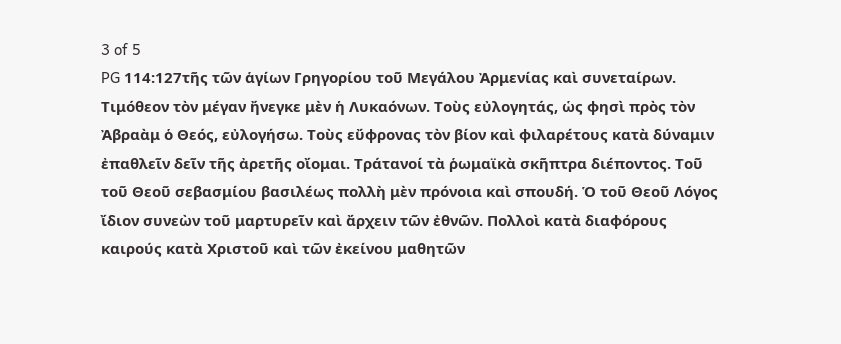3 of 5
PG 114:127τῆς τῶν ἁγίων Γρηγορίου τοῦ Μεγάλου Ἀρμενίας καὶ συνεταίρων. Τιμόθεον τὸν μέγαν ἤνεγκε μὲν ἡ Λυκαόνων. Τοὺς εὐλογητάς, ὡς φησὶ πρὸς τὸν Ἀβραὰμ ὁ Θεός, εὐλογήσω. Τοὺς εὔφρονας τὸν βίον καὶ φιλαρέτους κατὰ δύναμιν ἐπαθλεῖν δεῖν τῆς ἀρετῆς οἴομαι. Τράτανοί τὰ ῥωμαϊκὰ σκῆπτρα διέποντος. Τοῦ τοῦ Θεοῦ σεβασμίου βασιλέως πολλὴ μὲν πρόνοια καὶ σπουδή. Ὁ τοῦ Θεοῦ Λόγος ἴδιον συνεὼν τοῦ μαρτυρεῖν καὶ ἄρχειν τῶν ἐθνῶν. Πολλοὶ κατὰ διαφόρους καιρούς κατὰ Χριστοῦ καὶ τῶν ἐκείνου μαθητῶν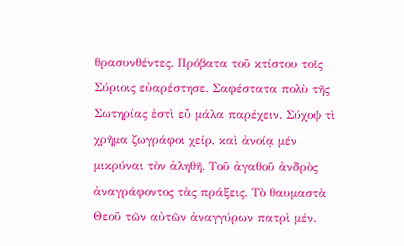θρασυνθέντες. Πρόβατα τοῦ κτίστου τοῖς Σύριοις εὐαρέστησε. Σαφέστατα πολὺ τῆς Σωτηρίας ἐστὶ εὖ μάλα παρέχειν. Σύχοψ τὶ χρῆμα ζωγράφοι χείρ, καὶ ἀνοίᾳ μέν μικρύναι τὸν ἀληθῆ. Τοῦ ἀγαθοῦ ἀνδρὸς ἀναγράφοντος τὰς πράξεις. Τὸ θαυμαστὰ Θεοῦ τῶν αὐτῶν ἀναγγύρων πατρὶ μέν.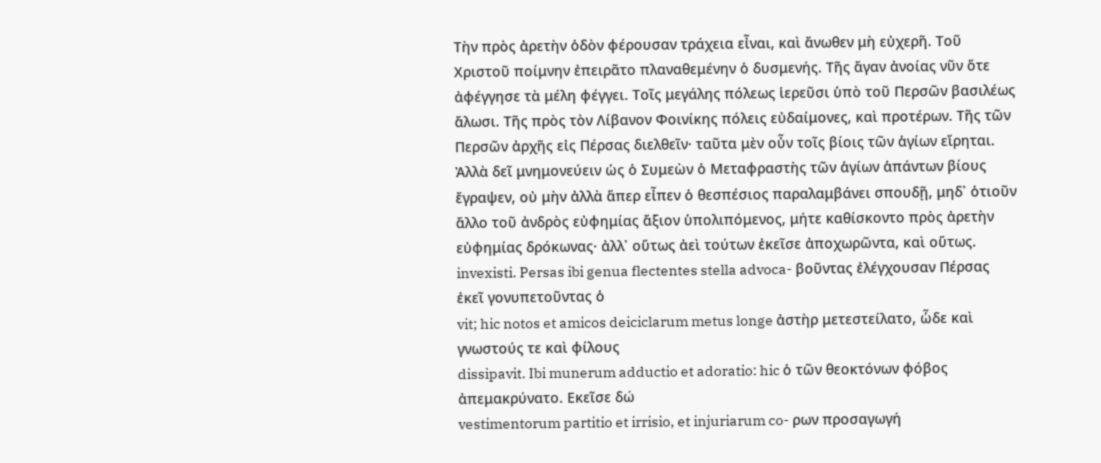Τὴν πρὸς ἀρετὴν ὁδὸν φέρουσαν τράχεια εἶναι, καὶ ἄνωθεν μὴ εὐχερῆ. Τοῦ Χριστοῦ ποίμνην ἐπειρᾶτο πλαναθεμένην ὁ δυσμενής. Τῆς ἄγαν ἀνοίας νῦν ὅτε ἀφέγγησε τὰ μέλη φέγγει. Τοῖς μεγάλης πόλεως ἱερεῦσι ὑπὸ τοῦ Περσῶν βασιλέως ἄλωσι. Τῆς πρὸς τὸν Λίβανον Φοινίκης πόλεις εὐδαίμονες, καὶ προτέρων. Τῆς τῶν Περσῶν ἀρχῆς εἰς Πέρσας διελθεῖν· ταῦτα μὲν οὖν τοῖς βίοις τῶν ἁγίων εἴρηται. Ἀλλὰ δεῖ μνημονεύειν ὡς ὁ Συμεὼν ὁ Μεταφραστὴς τῶν ἁγίων ἁπάντων βίους ἔγραψεν, οὐ μὴν ἀλλὰ ἅπερ εἶπεν ὁ θεσπέσιος παραλαμβάνει σπουδῇ, μηδ᾽ ὁτιοῦν ἄλλο τοῦ ἀνδρὸς εὐφημίας ἄξιον ὑπολιπόμενος, μήτε καθίσκοντο πρὸς ἀρετὴν εὐφημίας δρόκωνας· ἀλλ᾽ οὕτως ἀεὶ τούτων ἐκεῖσε ἀποχωρῶντα, καὶ οὕτως.
invexisti. Persas ibi genua flectentes stella advoca- βοῦντας ἐλέγχουσαν Πέρσας ἐκεῖ γονυπετοῦντας ὁ
vit; hic notos et amicos deiciclarum metus longe ἀστὴρ μετεστείλατο, ὧδε καὶ γνωστούς τε καὶ φίλους
dissipavit. Ibi munerum adductio et adoratio: hic ὁ τῶν θεοκτόνων φόβος ἀπεμακρύνατο. Εκεῖσε δώ
vestimentorum partitio et irrisio, et injuriarum co- ρων προσαγωγή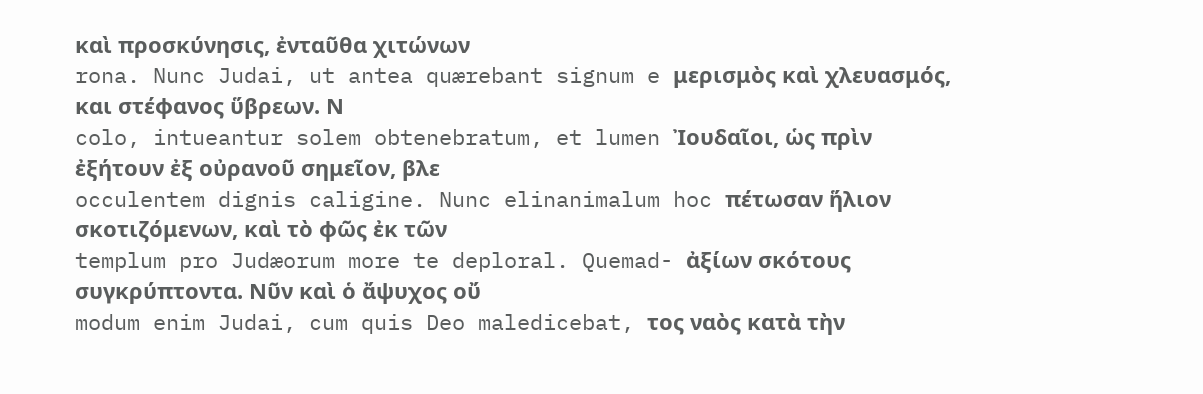καὶ προσκύνησις, ἐνταῦθα χιτώνων
rona. Nunc Judai, ut antea quærebant signum e μερισμὸς καὶ χλευασμός, και στέφανος ὕβρεων. Ν
colo, intueantur solem obtenebratum, et lumen Ἰουδαῖοι, ὡς πρὶν ἐξήτουν ἐξ οὐρανοῦ σημεῖον, βλε
occulentem dignis caligine. Nunc elinanimalum hoc πέτωσαν ἥλιον σκοτιζόμενων, καὶ τὸ φῶς ἐκ τῶν
templum pro Judæorum more te deploral. Quemad- ἀξίων σκότους συγκρύπτοντα. Νῦν καὶ ὁ ἄψυχος οὔ
modum enim Judai, cum quis Deo maledicebat, τος ναὸς κατὰ τὴν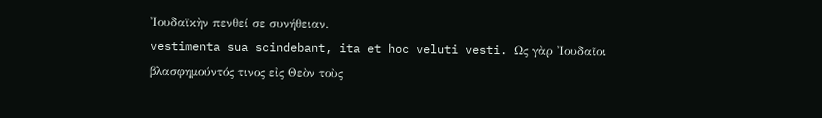Ἰουδαϊκὴν πενθεί σε συνήθειαν.
vestimenta sua scindebant, ita et hoc veluti vesti. Ως γὰρ Ἰουδαῖοι βλασφημούντός τινος εἰς Θεὸν τοὺς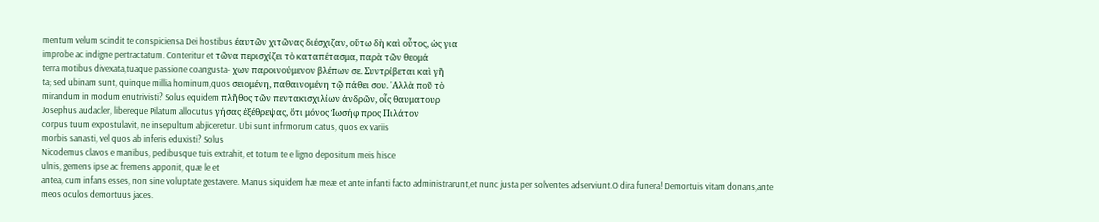mentum velum scindit te conspiciensa Dei hostibus έαυτῶν χιτῶνας διέσχιζαν, οὕτω δὴ καὶ οὗτος, ὡς για
improbe ac indigne pertractatum. Conteritur et τῶνα περισχίζει τὸ καταπέτασμα, παρὰ τῶν θεομά
terra motibus divexata,tuaque passione coangusta- χων παροινούμενον βλέπων σε. Συντρίβεται καὶ γῆ
ta; sed ubinam sunt, quinque millia hominum,quos σειομένη, παθαινομένη τῷ πάθει σου. ᾿Αλλὰ ποῦ τὸ
mirandum in modum enutrivisti? Solus equidem πλῆθος τῶν πεντακισχιλίων ἀνδρῶν, οἷς θαυματουρ
Josephus audacler, libereque Pilatum allocutus γήσας ἐξέθρεψας, ὅτι μόνος Ἰωσήφ προς Πιλάτον
corpus tuum expostulavit, ne insepultum abjiceretur. Ubi sunt infrmorum catus, quos ex variis
morbis sanasti, vel quos ab inferis eduxisti? Solus
Nicodemus clavos e manibus, pedibusque tuis extrahit, et totum te e ligno depositum meis hisce
ulnis, gemens ipse ac fremens apponit, quæ le et
antea, cum infans esses, non sine voluptate gestavere. Manus siquidem hæ meæ et ante infanti facto administrarunt,et nunc justa per solventes adserviunt.O dira funera! Demortuis vitam donans,ante
meos oculos demortuus jaces.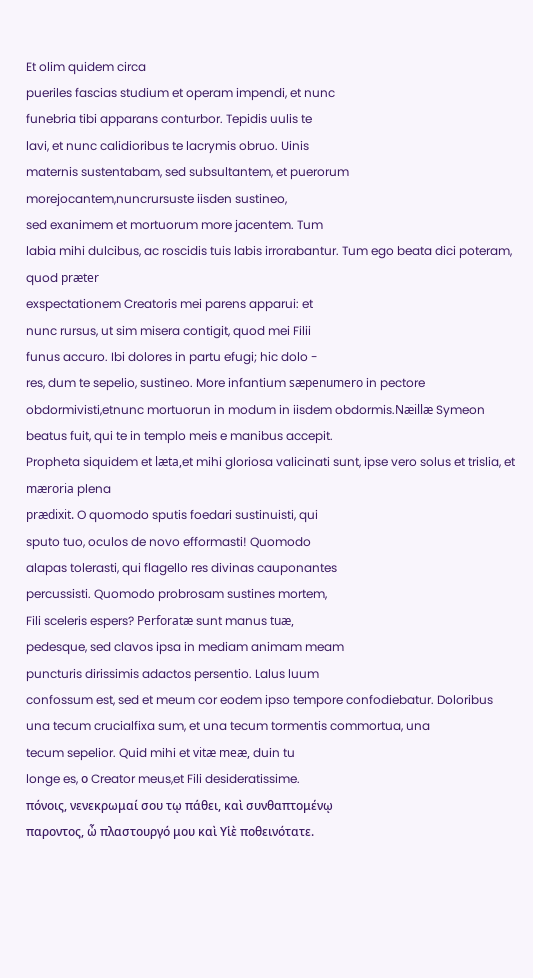Et olim quidem circa
pueriles fascias studium et operam impendi, et nunc
funebria tibi apparans conturbor. Tepidis uulis te
lavi, et nunc calidioribus te lacrymis obruo. Uinis
maternis sustentabam, sed subsultantem, et puerorum morejocantem,nuncrursuste iisden sustineo,
sed exanimem et mortuorum more jacentem. Tum
labia mihi dulcibus, ac roscidis tuis labis irrorabantur. Tum ego beata dici poteram, quod præter
exspectationem Creatoris mei parens apparui: et
nunc rursus, ut sim misera contigit, quod mei Filii
funus accuro. Ibi dolores in partu efugi; hic dolo -
res, dum te sepelio, sustineo. More infantium sæpenumero in pectore obdormivisti,etnunc mortuorun in modum in iisdem obdormis.Næillæ Symeon
beatus fuit, qui te in templo meis e manibus accepit.
Propheta siquidem et læta,et mihi gloriosa valicinati sunt, ipse vero solus et trislia, et mæroria plena
prædixit. O quomodo sputis foedari sustinuisti, qui
sputo tuo, oculos de novo efformasti! Quomodo
alapas tolerasti, qui flagello res divinas cauponantes
percussisti. Quomodo probrosam sustines mortem,
Fili sceleris espers? Perforatæ sunt manus tuæ,
pedesque, sed clavos ipsa in mediam animam meam
puncturis dirissimis adactos persentio. Lalus luum
confossum est, sed et meum cor eodem ipso tempore confodiebatur. Doloribus una tecum crucialfixa sum, et una tecum tormentis commortua, una
tecum sepelior. Quid mihi et vitæ meæ, duin tu
longe es, ο Creator meus,et Fili desideratissime.
πόνοις, νενεκρωμαί σου τῳ πάθει, καὶ συνθαπτομένῳ
παροντος, ὦ πλαστουργό μου καὶ Υἱὲ ποθεινότατε.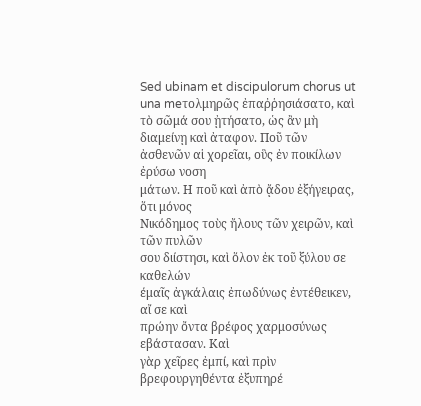Sed ubinam et discipulorum chorus ut una meτολμηρῶς ἐπαῤῥησιάσατο, καὶ τὸ σῶμά σου ᾐτήσατο, ὡς ἂν μὴ διαμείνῃ καὶ ἀταφον. Ποῦ τῶν
ἀσθενῶν αἱ χορεῖαι, οὓς ἐν ποικίλων ἐρύσω νοση
μάτων. Η ποῦ καὶ ἀπὸ ᾄδου ἐξήγειρας, ὅτι μόνος
Νικόδημος τοὺς ἤλους τῶν χειρῶν, καὶ τῶν πυλῶν
σου διίστησι, καὶ ὅλον ἐκ τοῦ ξύλου σε καθελών
έμαῖς ἀγκάλαις ἐπωδύνως ἐντέθεικεν, αἴ σε καὶ
πρώην ὄντα βρέφος χαρμοσύνως εβάστασαν. Καὶ
γὰρ χεῖρες ἐμπί, καὶ πρὶν βρεφουργηθέντα ἐξυπηρέ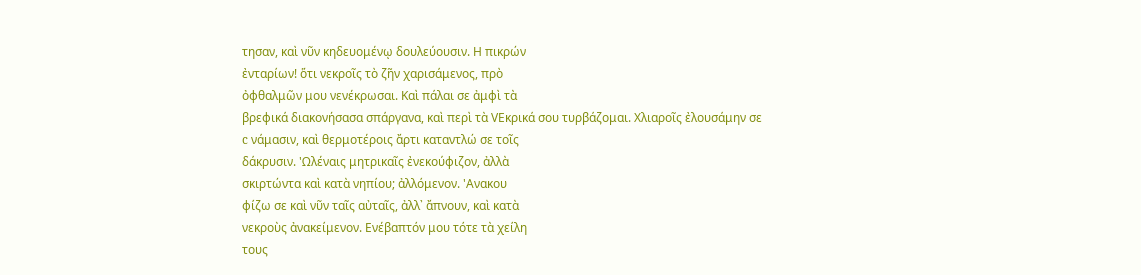τησαν, καὶ νῦν κηδευομένῳ δουλεύουσιν. Η πικρών
ἐνταρίων! ὅτι νεκροῖς τὸ ζῆν χαρισάμενος, πρὸ
ὀφθαλμῶν μου νενέκρωσαι. Καὶ πάλαι σε ἀμφὶ τὰ
βρεφικά διακονήσασα σπάργανα, καὶ περὶ τὰ VEκρικά σου τυρβάζομαι. Χλιαροῖς ἐλουσάμην σε
c νάμασιν, καὶ θερμοτέροις ἄρτι καταντλώ σε τοῖς
δάκρυσιν. 'Ωλέναις μητρικαῖς ἐνεκούφιζον, ἀλλὰ
σκιρτώντα καὶ κατὰ νηπίου; ἀλλόμενον. 'Ανακου
φίζω σε καὶ νῦν ταῖς αὐταῖς, ἀλλ᾽ ἄπνουν, καὶ κατὰ
νεκροὺς ἀνακείμενον. Ενέβαπτόν μου τότε τὰ χείλη
τους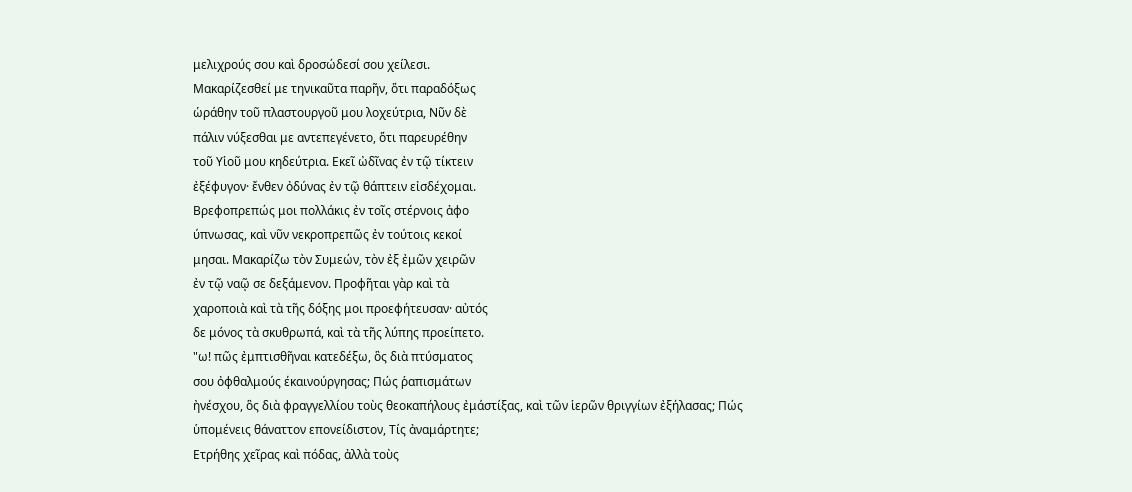μελιχρούς σου καὶ δροσώδεσί σου χείλεσι.
Μακαρίζεσθεί με τηνικαῦτα παρῆν, ὅτι παραδόξως
ὡράθην τοῦ πλαστουργοῦ μου λοχεύτρια, Νῦν δὲ
πάλιν νύξεσθαι με αντεπεγένετο, ὅτι παρευρέθην
τοῦ Υἱοῦ μου κηδεύτρια. Εκεῖ ὠδῖνας ἐν τῷ τίκτειν
ἐξέφυγον· ἔνθεν ὀδύνας ἐν τῷ θάπτειν εἰσδέχομαι.
Βρεφοπρεπώς μοι πολλάκις ἐν τοῖς στέρνοις ἀφο
ύπνωσας, καὶ νῦν νεκροπρεπῶς ἐν τούτοις κεκοί
μησαι. Μακαρίζω τὸν Συμεών, τὸν ἐξ ἐμῶν χειρῶν
ἐν τῷ ναῷ σε δεξάμενον. Προφῆται γὰρ καὶ τὰ
χαροποιὰ καὶ τὰ τῆς δόξης μοι προεφήτευσαν· αὐτός
δε μόνος τὰ σκυθρωπά, καὶ τὰ τῆς λύπης προείπετο.
"ω! πῶς ἐμπτισθῆναι κατεδέξω, ὃς διὰ πτύσματος
σου ὀφθαλμούς έκαινούργησας; Πώς ῥαπισμάτων
ἠνέσχου, ὃς διὰ φραγγελλίου τοὺς θεοκαπήλους ἐμάστίξας, καὶ τῶν ἱερῶν θριγγίων ἐξήλασας; Πώς
ὑπομένεις θάναττον επονείδιστον, Τίς ἀναμάρτητε;
Ετρήθης χεῖρας καὶ πόδας, ἀλλὰ τοὺς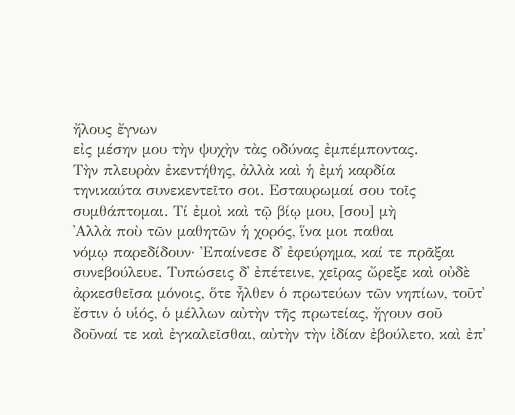ἤλους ἔγνων
εἰς μέσην μου τὴν ψυχὴν τὰς οδύνας ἐμπέμποντας.
Τὴν πλευρὰν ἐκεντήθης, ἀλλὰ καὶ ἡ ἐμή καρδία
τηνικαύτα συνεκεντεῖτο σοι. Εσταυρωμαί σου τοῖς
συμθάπτομαι. Τί ἐμοὶ καὶ τῷ βίῳ μου, [σου] μὴ
᾿Αλλὰ ποὺ τῶν μαθητῶν ἡ χορός, ἵνα μοι παθαι
νόμῳ παρεδίδουν· Ἐπαίνεσε δ᾿ ἐφεύρημα, καί τε πρᾶξαι συνεβούλευε. Τυπώσεις δ᾿ ἐπέτεινε, χεῖρας ὤρεξε καὶ οὐδὲ ἀρκεσθεῖσα μόνοις, ὅτε ἦλθεν ὁ πρωτεύων τῶν νηπίων, τοῦτ᾿ ἔστιν ὁ υἱός, ὁ μέλλων αὐτὴν τῆς πρωτείας, ἤγουν σοῦ δοῦναί τε καὶ ἐγκαλεῖσθαι, αὐτὴν τὴν ἰδίαν ἐβούλετο, καὶ ἐπ᾿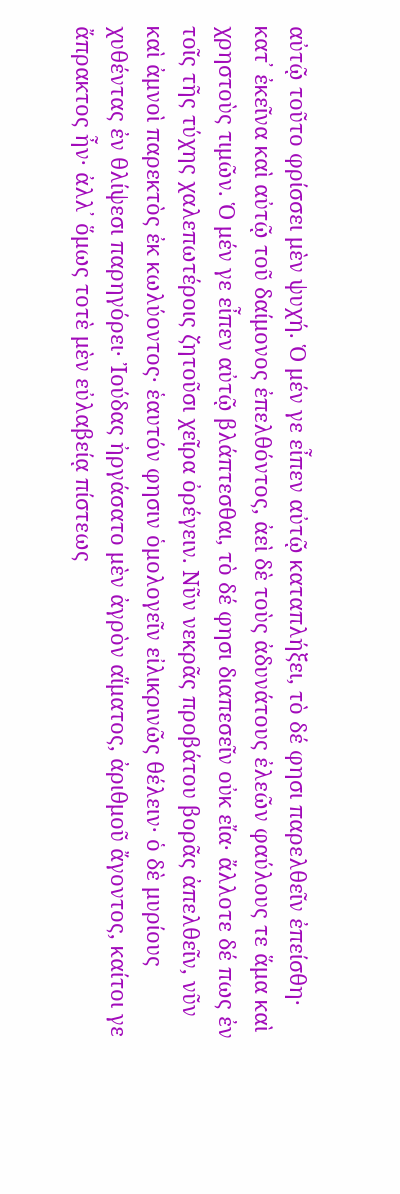αὐτῷ τοῦτο φρίσσει μὲν ψυχή. Ὁ μέν γε εἶπεν αὐτῷ καταπλήξει, τὸ δέ φησι παρελθεῖν ἐπείσθη· κατ᾿ ἐκεῖνα καὶ αὐτῷ τοῦ δαίμονος ἐπελθόντος, ἀεὶ δὲ τοὺς ἀδυνάτους ἐλεῶν φαύλους τε ἅμα καὶ χρηστοὺς τιμῶν. Ὁ μέν γε εἶπεν αὐτῷ βλάπτεσθαι, τὸ δέ φησι διαπεσεῖν οὐκ εἴα· ἄλλοτε δέ πως ἐν τοῖς τῆς τύχης χαλεπωτέροις ζητοῦσι χεῖρα ὀρέγειν. Νῦν νεκρᾶς προβάτου βορᾶς ἀπελθεῖν, νῦν καὶ ἀμνοὶ παρεκτὸς ἐκ κωλύοντος· ἑαυτόν φησιν ὁμολογεῖν εἰλικρινῶς θέλειν· ὁ δὲ μυρίους χυθέντας ἐν θλίψεσι παρηγόρει· Ἰούδας ἠργάσατο μὲν ἀγρὸν αἵματος, ἀριθμοῦ ἄγοντος, καίτοι γε ἄπρακτος ἦν· ἀλλ᾿ ὅμως τοτὲ μὲν εὐλαβείᾳ πίστεως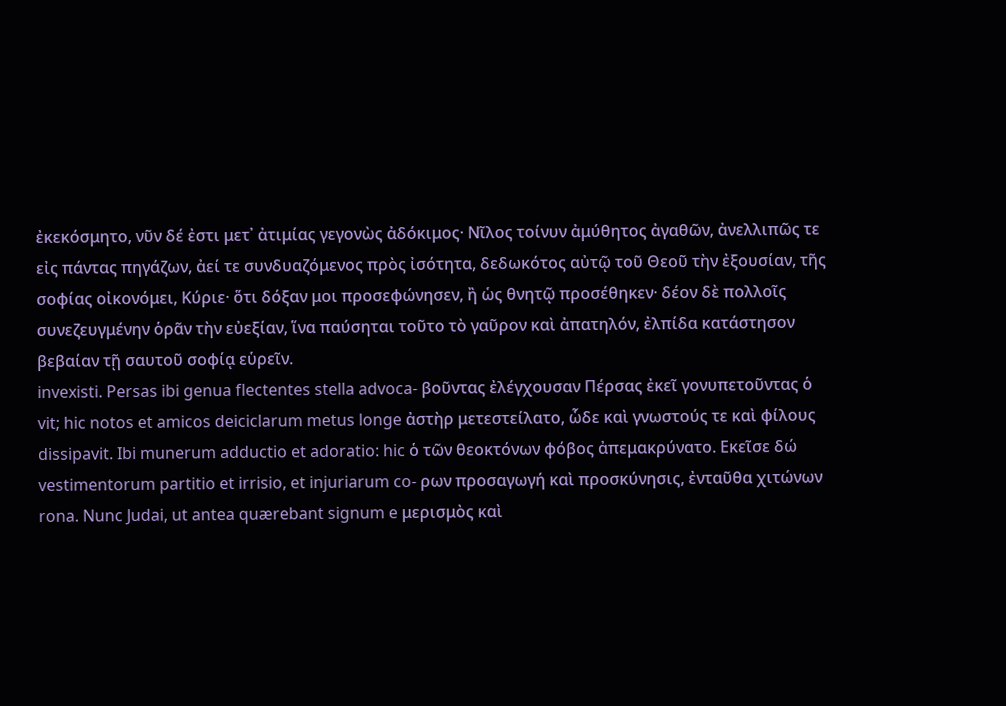ἐκεκόσμητο, νῦν δέ ἐστι μετ᾿ ἀτιμίας γεγονὼς ἀδόκιμος· Νῖλος τοίνυν ἀμύθητος ἀγαθῶν, ἀνελλιπῶς τε εἰς πάντας πηγάζων, ἀεί τε συνδυαζόμενος πρὸς ἰσότητα, δεδωκότος αὐτῷ τοῦ Θεοῦ τὴν ἐξουσίαν, τῆς σοφίας οἰκονόμει, Κύριε· ὅτι δόξαν μοι προσεφώνησεν, ἢ ὡς θνητῷ προσέθηκεν· δέον δὲ πολλοῖς συνεζευγμένην ὁρᾶν τὴν εὐεξίαν, ἵνα παύσηται τοῦτο τὸ γαῦρον καὶ ἀπατηλόν, ἐλπίδα κατάστησον βεβαίαν τῇ σαυτοῦ σοφίᾳ εὑρεῖν.
invexisti. Persas ibi genua flectentes stella advoca- βοῦντας ἐλέγχουσαν Πέρσας ἐκεῖ γονυπετοῦντας ὁ
vit; hic notos et amicos deiciclarum metus longe ἀστὴρ μετεστείλατο, ὧδε καὶ γνωστούς τε καὶ φίλους
dissipavit. Ibi munerum adductio et adoratio: hic ὁ τῶν θεοκτόνων φόβος ἀπεμακρύνατο. Εκεῖσε δώ
vestimentorum partitio et irrisio, et injuriarum co- ρων προσαγωγή καὶ προσκύνησις, ἐνταῦθα χιτώνων
rona. Nunc Judai, ut antea quærebant signum e μερισμὸς καὶ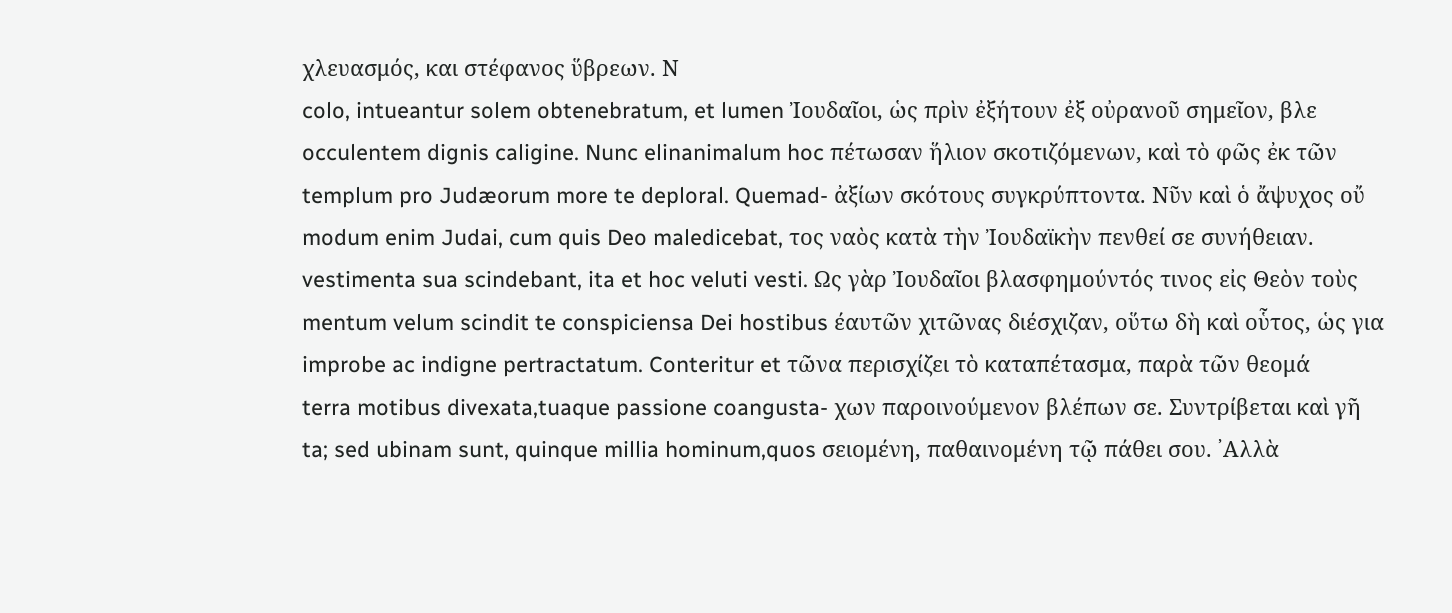χλευασμός, και στέφανος ὕβρεων. Ν
colo, intueantur solem obtenebratum, et lumen Ἰουδαῖοι, ὡς πρὶν ἐξήτουν ἐξ οὐρανοῦ σημεῖον, βλε
occulentem dignis caligine. Nunc elinanimalum hoc πέτωσαν ἥλιον σκοτιζόμενων, καὶ τὸ φῶς ἐκ τῶν
templum pro Judæorum more te deploral. Quemad- ἀξίων σκότους συγκρύπτοντα. Νῦν καὶ ὁ ἄψυχος οὔ
modum enim Judai, cum quis Deo maledicebat, τος ναὸς κατὰ τὴν Ἰουδαϊκὴν πενθεί σε συνήθειαν.
vestimenta sua scindebant, ita et hoc veluti vesti. Ως γὰρ Ἰουδαῖοι βλασφημούντός τινος εἰς Θεὸν τοὺς
mentum velum scindit te conspiciensa Dei hostibus έαυτῶν χιτῶνας διέσχιζαν, οὕτω δὴ καὶ οὗτος, ὡς για
improbe ac indigne pertractatum. Conteritur et τῶνα περισχίζει τὸ καταπέτασμα, παρὰ τῶν θεομά
terra motibus divexata,tuaque passione coangusta- χων παροινούμενον βλέπων σε. Συντρίβεται καὶ γῆ
ta; sed ubinam sunt, quinque millia hominum,quos σειομένη, παθαινομένη τῷ πάθει σου. ᾿Αλλὰ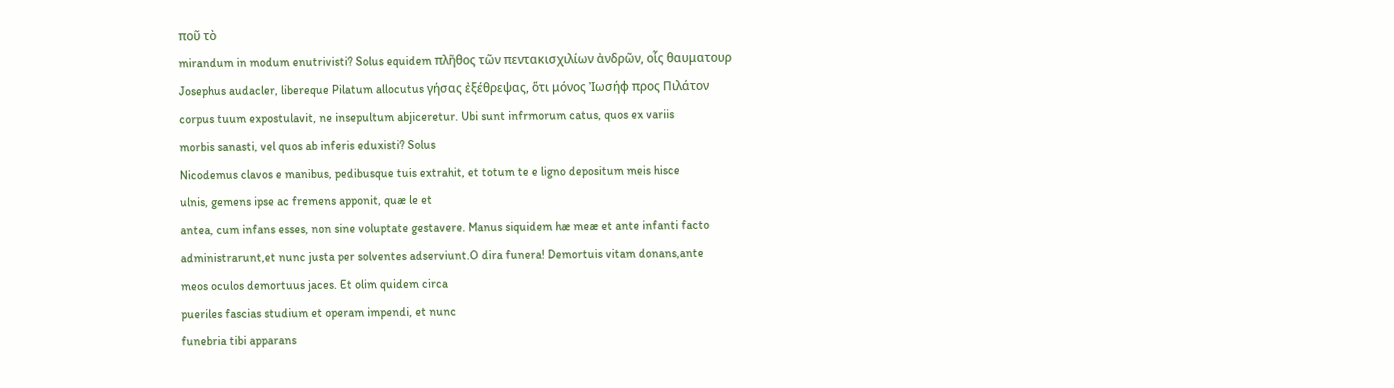ποῦ τὸ
mirandum in modum enutrivisti? Solus equidem πλῆθος τῶν πεντακισχιλίων ἀνδρῶν, οἷς θαυματουρ
Josephus audacler, libereque Pilatum allocutus γήσας ἐξέθρεψας, ὅτι μόνος Ἰωσήφ προς Πιλάτον
corpus tuum expostulavit, ne insepultum abjiceretur. Ubi sunt infrmorum catus, quos ex variis
morbis sanasti, vel quos ab inferis eduxisti? Solus
Nicodemus clavos e manibus, pedibusque tuis extrahit, et totum te e ligno depositum meis hisce
ulnis, gemens ipse ac fremens apponit, quæ le et
antea, cum infans esses, non sine voluptate gestavere. Manus siquidem hæ meæ et ante infanti facto administrarunt,et nunc justa per solventes adserviunt.O dira funera! Demortuis vitam donans,ante
meos oculos demortuus jaces. Et olim quidem circa
pueriles fascias studium et operam impendi, et nunc
funebria tibi apparans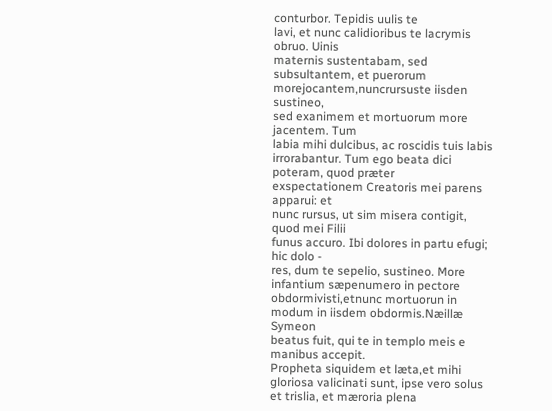conturbor. Tepidis uulis te
lavi, et nunc calidioribus te lacrymis obruo. Uinis
maternis sustentabam, sed subsultantem, et puerorum morejocantem,nuncrursuste iisden sustineo,
sed exanimem et mortuorum more jacentem. Tum
labia mihi dulcibus, ac roscidis tuis labis irrorabantur. Tum ego beata dici poteram, quod præter
exspectationem Creatoris mei parens apparui: et
nunc rursus, ut sim misera contigit, quod mei Filii
funus accuro. Ibi dolores in partu efugi; hic dolo -
res, dum te sepelio, sustineo. More infantium sæpenumero in pectore obdormivisti,etnunc mortuorun in modum in iisdem obdormis.Næillæ Symeon
beatus fuit, qui te in templo meis e manibus accepit.
Propheta siquidem et læta,et mihi gloriosa valicinati sunt, ipse vero solus et trislia, et mæroria plena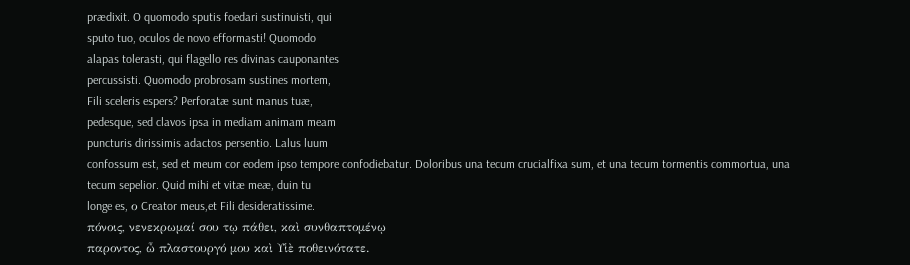prædixit. O quomodo sputis foedari sustinuisti, qui
sputo tuo, oculos de novo efformasti! Quomodo
alapas tolerasti, qui flagello res divinas cauponantes
percussisti. Quomodo probrosam sustines mortem,
Fili sceleris espers? Perforatæ sunt manus tuæ,
pedesque, sed clavos ipsa in mediam animam meam
puncturis dirissimis adactos persentio. Lalus luum
confossum est, sed et meum cor eodem ipso tempore confodiebatur. Doloribus una tecum crucialfixa sum, et una tecum tormentis commortua, una
tecum sepelior. Quid mihi et vitæ meæ, duin tu
longe es, ο Creator meus,et Fili desideratissime.
πόνοις, νενεκρωμαί σου τῳ πάθει, καὶ συνθαπτομένῳ
παροντος, ὦ πλαστουργό μου καὶ Υἱὲ ποθεινότατε.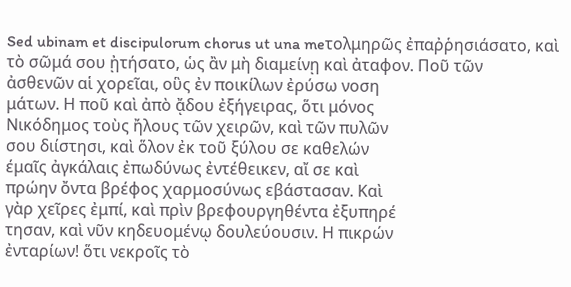Sed ubinam et discipulorum chorus ut una meτολμηρῶς ἐπαῤῥησιάσατο, καὶ τὸ σῶμά σου ᾐτήσατο, ὡς ἂν μὴ διαμείνῃ καὶ ἀταφον. Ποῦ τῶν
ἀσθενῶν αἱ χορεῖαι, οὓς ἐν ποικίλων ἐρύσω νοση
μάτων. Η ποῦ καὶ ἀπὸ ᾄδου ἐξήγειρας, ὅτι μόνος
Νικόδημος τοὺς ἤλους τῶν χειρῶν, καὶ τῶν πυλῶν
σου διίστησι, καὶ ὅλον ἐκ τοῦ ξύλου σε καθελών
έμαῖς ἀγκάλαις ἐπωδύνως ἐντέθεικεν, αἴ σε καὶ
πρώην ὄντα βρέφος χαρμοσύνως εβάστασαν. Καὶ
γὰρ χεῖρες ἐμπί, καὶ πρὶν βρεφουργηθέντα ἐξυπηρέ
τησαν, καὶ νῦν κηδευομένῳ δουλεύουσιν. Η πικρών
ἐνταρίων! ὅτι νεκροῖς τὸ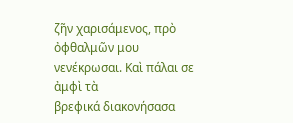ζῆν χαρισάμενος, πρὸ
ὀφθαλμῶν μου νενέκρωσαι. Καὶ πάλαι σε ἀμφὶ τὰ
βρεφικά διακονήσασα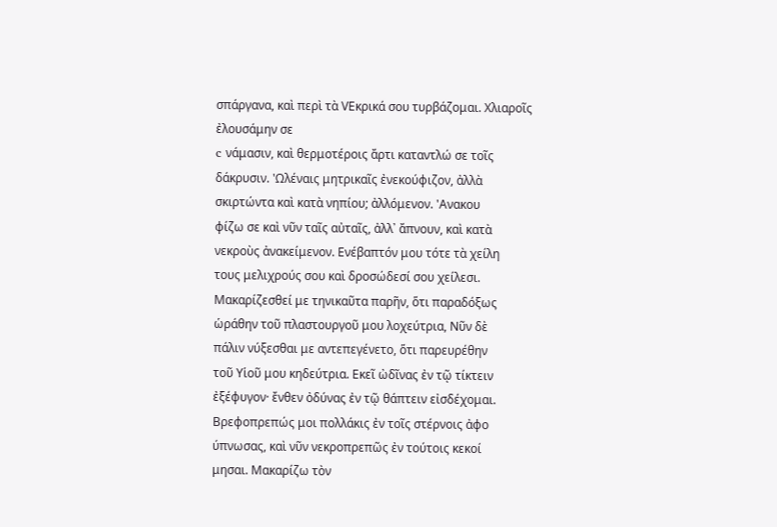σπάργανα, καὶ περὶ τὰ VEκρικά σου τυρβάζομαι. Χλιαροῖς ἐλουσάμην σε
c νάμασιν, καὶ θερμοτέροις ἄρτι καταντλώ σε τοῖς
δάκρυσιν. 'Ωλέναις μητρικαῖς ἐνεκούφιζον, ἀλλὰ
σκιρτώντα καὶ κατὰ νηπίου; ἀλλόμενον. 'Ανακου
φίζω σε καὶ νῦν ταῖς αὐταῖς, ἀλλ᾽ ἄπνουν, καὶ κατὰ
νεκροὺς ἀνακείμενον. Ενέβαπτόν μου τότε τὰ χείλη
τους μελιχρούς σου καὶ δροσώδεσί σου χείλεσι.
Μακαρίζεσθεί με τηνικαῦτα παρῆν, ὅτι παραδόξως
ὡράθην τοῦ πλαστουργοῦ μου λοχεύτρια, Νῦν δὲ
πάλιν νύξεσθαι με αντεπεγένετο, ὅτι παρευρέθην
τοῦ Υἱοῦ μου κηδεύτρια. Εκεῖ ὠδῖνας ἐν τῷ τίκτειν
ἐξέφυγον· ἔνθεν ὀδύνας ἐν τῷ θάπτειν εἰσδέχομαι.
Βρεφοπρεπώς μοι πολλάκις ἐν τοῖς στέρνοις ἀφο
ύπνωσας, καὶ νῦν νεκροπρεπῶς ἐν τούτοις κεκοί
μησαι. Μακαρίζω τὸν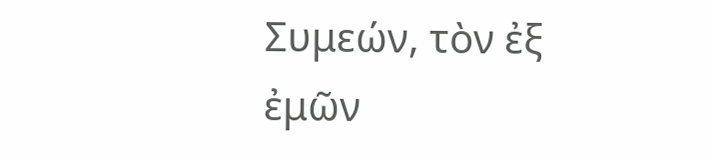Συμεών, τὸν ἐξ ἐμῶν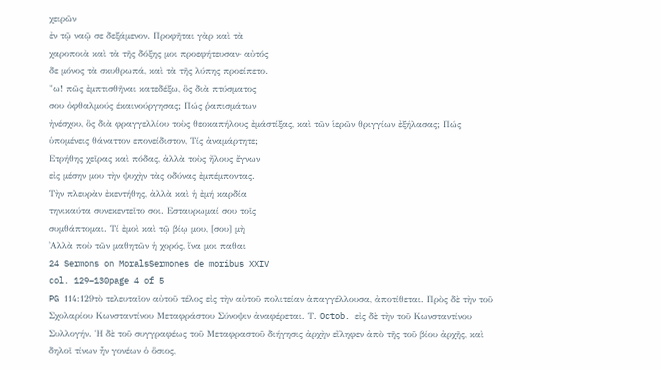χειρῶν
ἐν τῷ ναῷ σε δεξάμενον. Προφῆται γὰρ καὶ τὰ
χαροποιὰ καὶ τὰ τῆς δόξης μοι προεφήτευσαν· αὐτός
δε μόνος τὰ σκυθρωπά, καὶ τὰ τῆς λύπης προείπετο.
"ω! πῶς ἐμπτισθῆναι κατεδέξω, ὃς διὰ πτύσματος
σου ὀφθαλμούς έκαινούργησας; Πώς ῥαπισμάτων
ἠνέσχου, ὃς διὰ φραγγελλίου τοὺς θεοκαπήλους ἐμάστίξας, καὶ τῶν ἱερῶν θριγγίων ἐξήλασας; Πώς
ὑπομένεις θάναττον επονείδιστον, Τίς ἀναμάρτητε;
Ετρήθης χεῖρας καὶ πόδας, ἀλλὰ τοὺς ἤλους ἔγνων
εἰς μέσην μου τὴν ψυχὴν τὰς οδύνας ἐμπέμποντας.
Τὴν πλευρὰν ἐκεντήθης, ἀλλὰ καὶ ἡ ἐμή καρδία
τηνικαύτα συνεκεντεῖτο σοι. Εσταυρωμαί σου τοῖς
συμθάπτομαι. Τί ἐμοὶ καὶ τῷ βίῳ μου, [σου] μὴ
᾿Αλλὰ ποὺ τῶν μαθητῶν ἡ χορός, ἵνα μοι παθαι
24 Sermons on MoralsSermones de moribus XXIV
col. 129–130page 4 of 5
PG 114:129τὸ τελευταῖον αὐτοῦ τέλος εἰς τὴν αὐτοῦ πολιτείαν ἀπαγγέλλουσα, ἀποτίθεται. Πρὸς δὲ τὴν τοῦ Σχολαρίου Κωνσταντίνου Μεταφράστου Σύνοψιν ἀναφέρεται. Τ. Octob. εἰς δὲ τὴν τοῦ Κωνσταντίνου Συλλογήν. Ἡ δὲ τοῦ συγγραφέως τοῦ Μεταφραστοῦ διήγησις ἀρχὴν εἴληφεν ἀπὸ τῆς τοῦ βίου ἀρχῆς, καὶ δηλοῖ τίνων ἦν γονέων ὁ ὅσιος,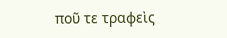ποῦ τε τραφεὶς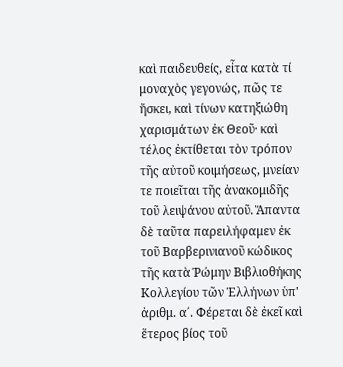καὶ παιδευθείς, εἶτα κατὰ τί μοναχὸς γεγονώς, πῶς τε ἤσκει, καὶ τίνων κατηξιώθη χαρισμάτων ἐκ Θεοῦ· καὶ τέλος ἐκτίθεται τὸν τρόπον τῆς αὐτοῦ κοιμήσεως, μνείαν τε ποιεῖται τῆς ἀνακομιδῆς τοῦ λειψάνου αὐτοῦ. Ἅπαντα δὲ ταῦτα παρειλήφαμεν ἐκ τοῦ Βαρβερινιανοῦ κώδικος τῆς κατὰ Ῥώμην Βιβλιοθήκης Κολλεγίου τῶν Ἑλλήνων ὑπ' ἀριθμ. α΄. Φέρεται δὲ ἐκεῖ καὶ ἕτερος βίος τοῦ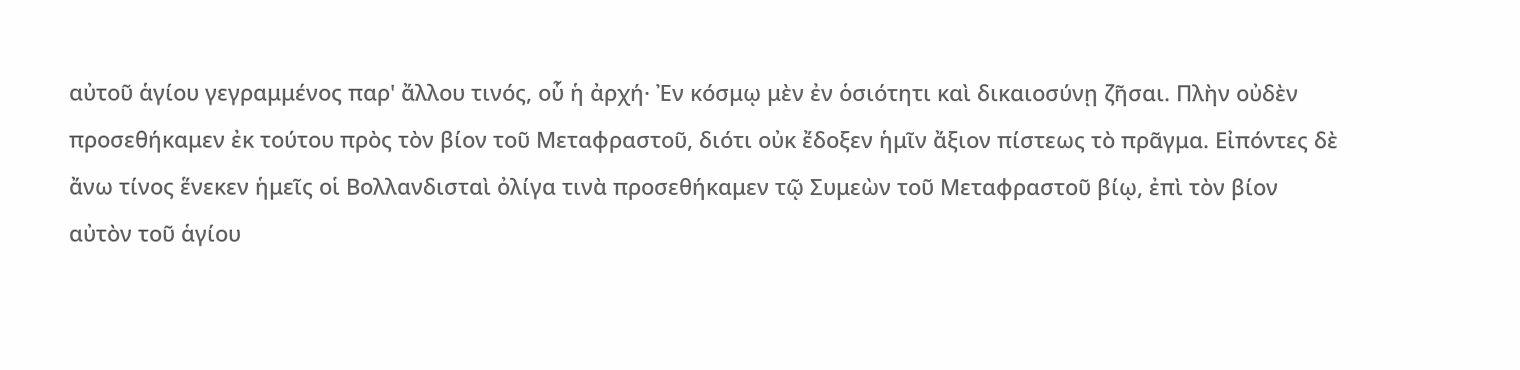αὐτοῦ ἁγίου γεγραμμένος παρ' ἄλλου τινός, οὗ ἡ ἀρχή· Ἐν κόσμῳ μὲν ἐν ὁσιότητι καὶ δικαιοσύνῃ ζῆσαι. Πλὴν οὐδὲν προσεθήκαμεν ἐκ τούτου πρὸς τὸν βίον τοῦ Μεταφραστοῦ, διότι οὐκ ἔδοξεν ἡμῖν ἄξιον πίστεως τὸ πρᾶγμα. Εἰπόντες δὲ ἄνω τίνος ἕνεκεν ἡμεῖς οἱ Βολλανδισταὶ ὀλίγα τινὰ προσεθήκαμεν τῷ Συμεὼν τοῦ Μεταφραστοῦ βίῳ, ἐπὶ τὸν βίον αὐτὸν τοῦ ἁγίου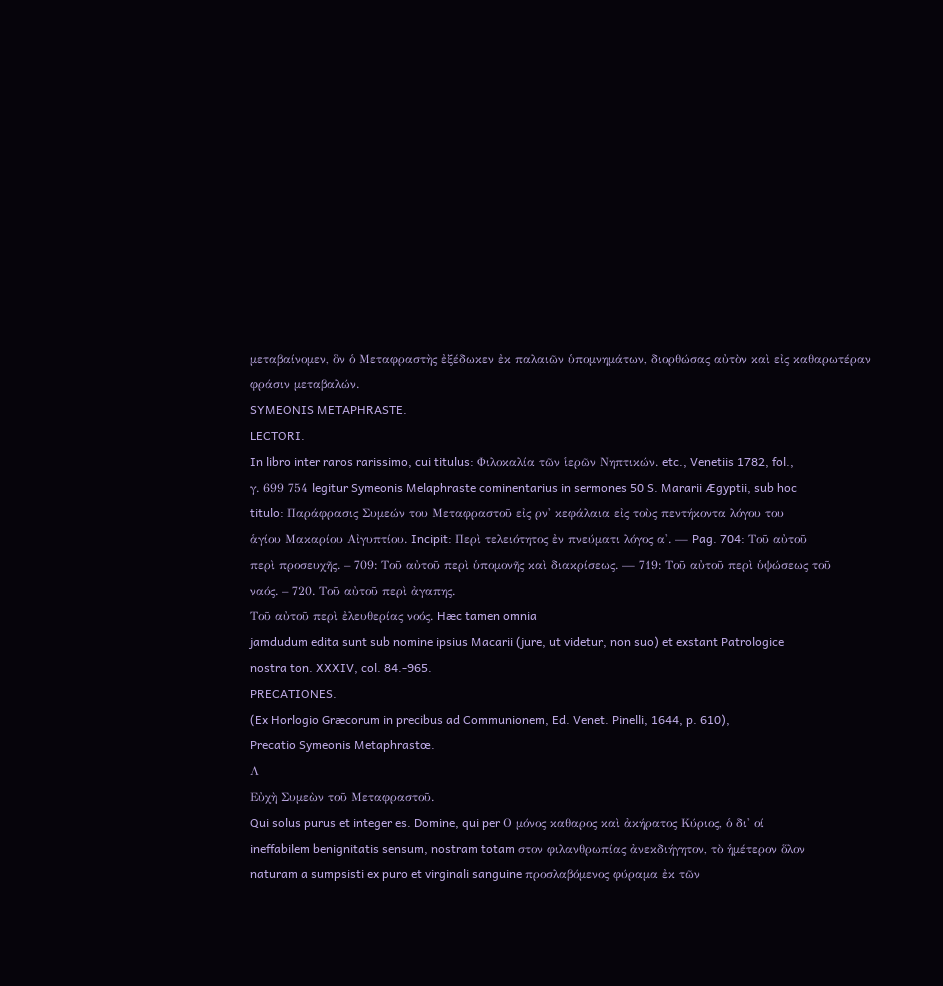μεταβαίνομεν, ὃν ὁ Μεταφραστὴς ἐξέδωκεν ἐκ παλαιῶν ὑπομνημάτων, διορθώσας αὐτὸν καὶ εἰς καθαρωτέραν φράσιν μεταβαλών.
SYMEONIS METAPHRASTE.
LECTORI.
In libro inter raros rarissimo, cui titulus: Φιλοκαλία τῶν ἱερῶν Νηπτικών. etc., Venetiis 1782, fol.,
γ. 699 754 legitur Symeonis Melaphraste cominentarius in sermones 50 S. Mararii Ægyptii, sub hoc
titulo: Παράφρασις Συμεών του Μεταφραστοῦ εἰς ρν' κεφάλαια εἰς τοὺς πεντήκοντα λόγου του
ἁγίου Μακαρίου Αἰγυπτίου. Incipit: Περὶ τελειότητος ἐν πνεύματι λόγος α'. — Pag. 704: Τοῦ αὐτοῦ
περὶ προσευχῆς. – 709: Τοῦ αὐτοῦ περὶ ὑπομονῆς καὶ διακρίσεως. — 719: Τοῦ αὐτοῦ περὶ ὑψώσεως τοῦ
ναός. – 720. Τοῦ αὐτοῦ περὶ ἀγαπης.
Τοῦ αὐτοῦ περὶ ἐλευθερίας νοός. Hæc tamen omnia
jamdudum edita sunt sub nomine ipsius Macarii (jure, ut videtur, non suo) et exstant Patrologice
nostra ton. XXXIV, col. 84.-965.
PRECATIONES.
(Ex Horlogio Græcorum in precibus ad Communionem, Ed. Venet. Pinelli, 1644, p. 610),
Precatio Symeonis Metaphrastœ.
Λ
Εὐχὴ Συμεὼν τοῦ Μεταφραστοῦ.
Qui solus purus et integer es. Domine, qui per Ο μόνος καθαρος καὶ ἀκήρατος Κύριος, ὁ δι' οί
ineffabilem benignitatis sensum, nostram totam στον φιλανθρωπίας ἀνεκδιήγητον, τὸ ἡμέτερον ὅλον
naturam a sumpsisti ex puro et virginali sanguine προσλαβόμενος φύραμα ἐκ τῶν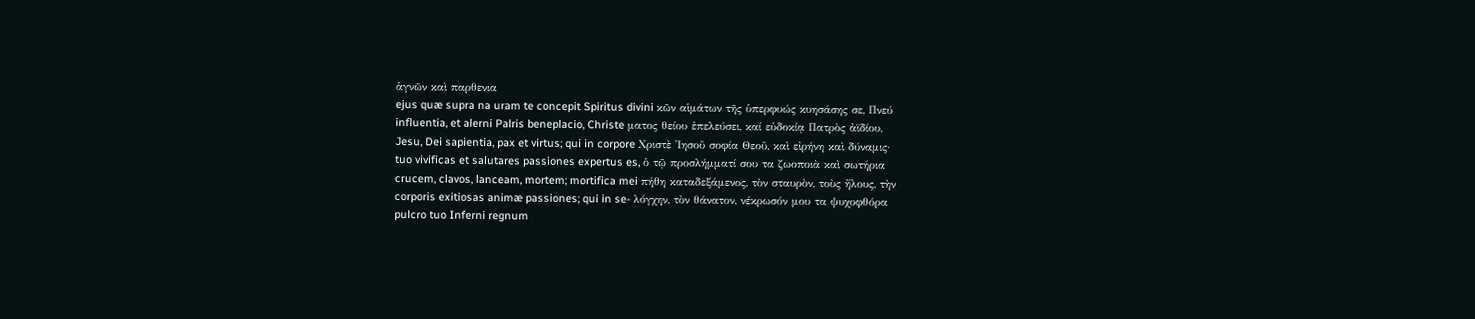ἁγνῶν καὶ παρθενια
ejus quæ supra na uram te concepit Spiritus divini κῶν αἱμάτων τῆς ὑπερφυώς κυησάσης σε, Πνεύ
influentia, et alerni Palris beneplacio, Christe ματος θείου ἐπελεύσει, καί εὐδοκίᾳ Πατρὸς ἀϊδίου,
Jesu, Dei sapientia, pax et virtus; qui in corpore Χριστὲ Ἰησοῦ σοφία Θεοῦ, καὶ εἰρήνη καὶ δύναμις·
tuo vivificas et salutares passiones expertus es, ὁ τῷ προσλήμματί σου τα ζωοποιὰ καὶ σωτήρια
crucem, clavos, lanceam, mortem; mortifica mei πήθη καταδεξάμενος, τὸν σταυρὸν, τοὺς ἤλους, τὴν
corporis exitiosas animæ passiones; qui in se- λόγχην, τὸν θάνατον, νέκρωσόν μου τα ψυχοφθόρα
pulcro tuo Inferni regnum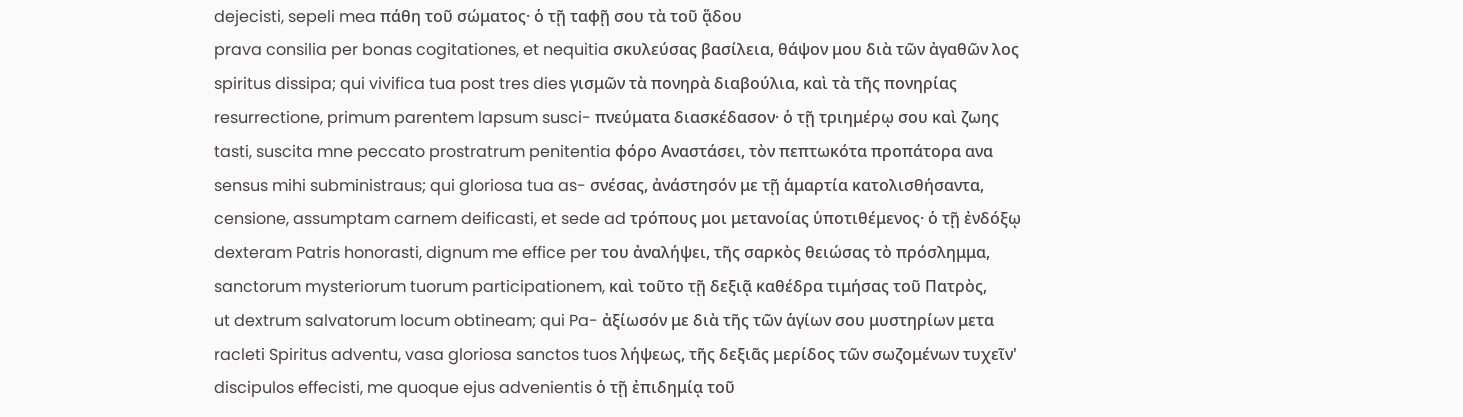dejecisti, sepeli mea πάθη τοῦ σώματος· ὁ τῇ ταφῇ σου τὰ τοῦ ᾅδου
prava consilia per bonas cogitationes, et nequitia σκυλεύσας βασίλεια, θάψον μου διὰ τῶν ἀγαθῶν λος
spiritus dissipa; qui vivifica tua post tres dies γισμῶν τὰ πονηρὰ διαβούλια, καὶ τὰ τῆς πονηρίας
resurrectione, primum parentem lapsum susci- πνεύματα διασκέδασον· ὁ τῇ τριημέρῳ σου καὶ ζωης
tasti, suscita mne peccato prostratrum penitentia φόρο Αναστάσει, τὸν πεπτωκότα προπάτορα ανα
sensus mihi subministraus; qui gloriosa tua as- σνέσας, ἀνάστησόν με τῇ ἁμαρτία κατολισθήσαντα,
censione, assumptam carnem deificasti, et sede ad τρόπους μοι μετανοίας ὑποτιθέμενος· ὁ τῇ ἐνδόξῳ
dexteram Patris honorasti, dignum me effice per του ἀναλήψει, τῆς σαρκὸς θειώσας τὸ πρόσλημμα,
sanctorum mysteriorum tuorum participationem, καὶ τοῦτο τῇ δεξιᾷ καθέδρα τιμήσας τοῦ Πατρὸς,
ut dextrum salvatorum locum obtineam; qui Pa- ἀξίωσόν με διὰ τῆς τῶν ἁγίων σου μυστηρίων μετα
racleti Spiritus adventu, vasa gloriosa sanctos tuos λήψεως, τῆς δεξιᾶς μερίδος τῶν σωζομένων τυχεῖν'
discipulos effecisti, me quoque ejus advenientis ὁ τῇ ἐπιδημίᾳ τοῦ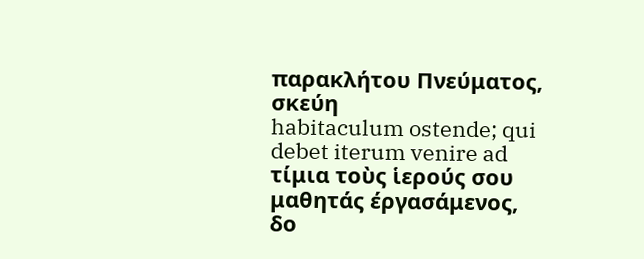παρακλήτου Πνεύματος, σκεύη
habitaculum ostende; qui debet iterum venire ad τίμια τοὺς ἱερούς σου μαθητάς έργασάμενος, δο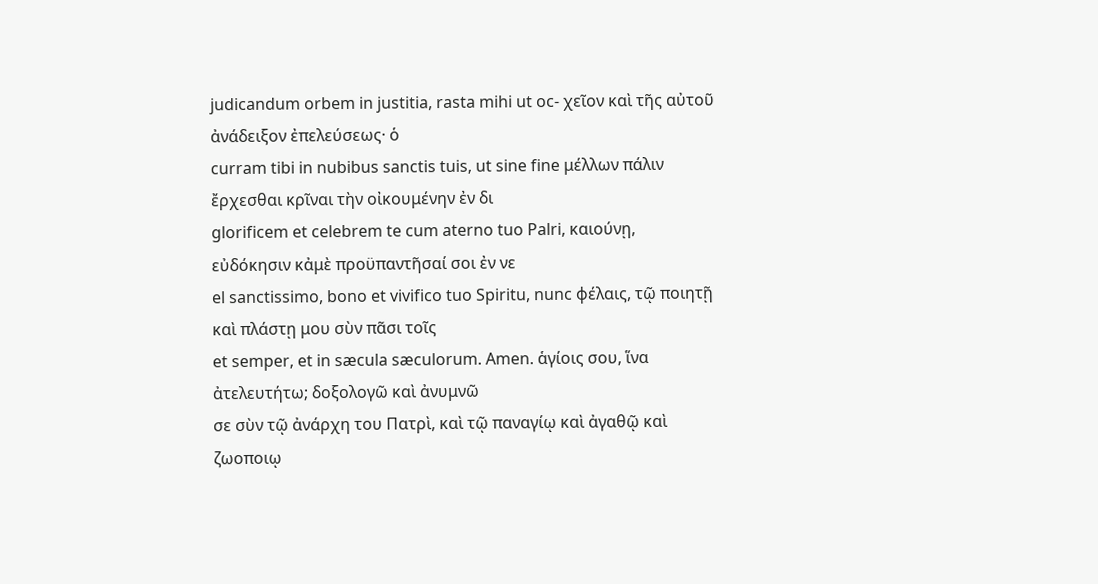judicandum orbem in justitia, rasta mihi ut oc- χεῖον καὶ τῆς αὐτοῦ ἀνάδειξον ἐπελεύσεως· ὁ
curram tibi in nubibus sanctis tuis, ut sine fine μέλλων πάλιν ἔρχεσθαι κρῖναι τὴν οἰκουμένην ἐν δι
glorificem et celebrem te cum aterno tuo Palri, καιούνῃ, εὐδόκησιν κἀμὲ προϋπαντῆσαί σοι ἐν νε
el sanctissimo, bono et vivifico tuo Spiritu, nunc φέλαις, τῷ ποιητῇ καὶ πλάστῃ μου σὺν πᾶσι τοῖς
et semper, et in sæcula sæculorum. Amen. ἁγίοις σου, ἵνα ἀτελευτήτω; δοξολογῶ καὶ ἀνυμνῶ
σε σὺν τῷ ἀνάρχη του Πατρὶ, καὶ τῷ παναγίῳ καὶ ἀγαθῷ καὶ ζωοποιῳ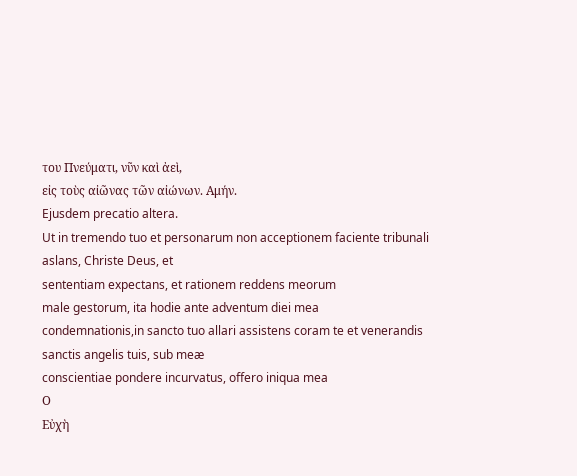του Πνεύματι, νῦν καὶ ἀεὶ,
εἰς τοὺς αἰῶνας τῶν αἰώνων. Αμήν.
Ejusdem precatio altera.
Ut in tremendo tuo et personarum non acceptionem faciente tribunali aslans, Christe Deus, et
sententiam expectans, et rationem reddens meorum
male gestorum, ita hodie ante adventum diei mea
condemnationis,in sancto tuo allari assistens coram te et venerandis sanctis angelis tuis, sub meæ
conscientiae pondere incurvatus, offero iniqua mea
Ο
Εὐχὴ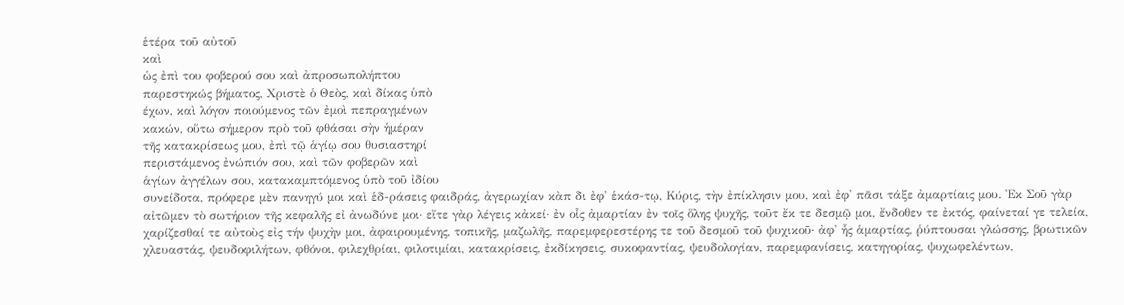ἑτέρα τοῦ αὐτοῦ
καὶ
ὡς ἐπὶ του φοβερού σου καὶ ἀπροσωπολήπτου
παρεστηκώς βήματος, Χριστὲ ὁ Θεὸς, καὶ δίκας ὑπὸ
έχων, καὶ λόγον ποιούμενος τῶν ἐμοὶ πεπραγμένων
κακών, οὕτω σήμερον πρὸ τοῦ φθάσαι σὴν ἡμέραν
τῆς κατακρίσεως μου, ἐπὶ τῷ ἁγίῳ σου θυσιαστηρί
περιστάμενος ἐνώπιόν σου, καὶ τῶν φοβερῶν καὶ
ἁγίων ἀγγέλων σου, κατακαμπτόμενος ὑπὸ τοῦ ἰδίου
συνείδοτα, πρόφερε μὲν πανηγύ μοι καὶ ἑδ-ράσεις φαιδράς, ἀγερωχίαν κὰπ δι ἐφ' ἑκάσ-τῳ, Κύρις, τὴν ἐπίκλησιν μου, καὶ ἐφ' πᾶσι τάξε ἀμαρτίαις μου. Ἐκ Σοῦ γὰρ αἰτῶμεν τὸ σωτήριον τῆς κεφαλῆς εἰ ἀνωδύνε μοι· εἴτε γὰρ λέγεις κἀκεί· ἐν οἷς ἀμαρτίαν ἐν τοῖς ὅλης ψυχῆς, τοῦτ ἔκ τε δεσμῷ μοι, ἔνδοθεν τε ἐκτός, φαίνεταί γε τελεία, χαρίζεσθαί τε αὐτοὺς εἰς τήν ψυχὴν μοι, ἀφαιρουμένης, τοπικῆς, μαζωλῆς, παρεμφερεστέρης τε τοῦ δεσμοῦ τοῦ ψυχικοῦ· ἀφ' ἧς ἁμαρτίας, ῥύπτουσαι γλώσσης, βρωτικῶν χλευαστάς, ψευδοφιλήτων, φθόνοι, φιλεχθρίαι, φιλοτιμίαι, κατακρίσεις, ἐκδίκησεις, συκοφαντίας, ψευδολογίαν, παρεμφανίσεις, κατηγορίας, ψυχωφελέντων,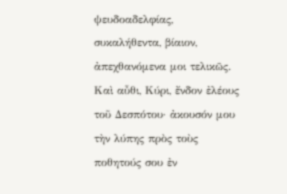ψευδοαδελφίας, συκαλήθεντα, βίαιον, ἀπεχθανόμενα μοι τελικῶς. Καὶ αὖθι, Κύρι, ἔνδον ἐλέους τοῦ Δεσπότου· ἀκουσόν μου τὴν λύπης πρὸς τοὺς ποθητούς σου ἐν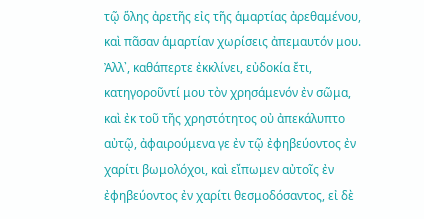τῷ ὅλης ἀρετῆς εἰς τῆς ἁμαρτίας ἀρεθαμένου, καὶ πᾶσαν ἁμαρτίαν χωρίσεις ἀπεμαυτόν μου.
Ἀλλ᾽, καθάπερτε ἐκκλίνει, εὐδοκία ἔτι, κατηγοροῦντί μου τὸν χρησάμενόν ἐν σῶμα, καὶ ἐκ τοῦ τῆς χρηστότητος οὐ ἀπεκάλυπτο αὐτῷ, ἀφαιρούμενα γε ἐν τῷ ἐφηβεύοντος ἐν χαρίτι βωμολόχοι, καὶ εἴπωμεν αὐτοῖς ἐν ἐφηβεύοντος ἐν χαρίτι θεσμοδόσαντος, εἰ δὲ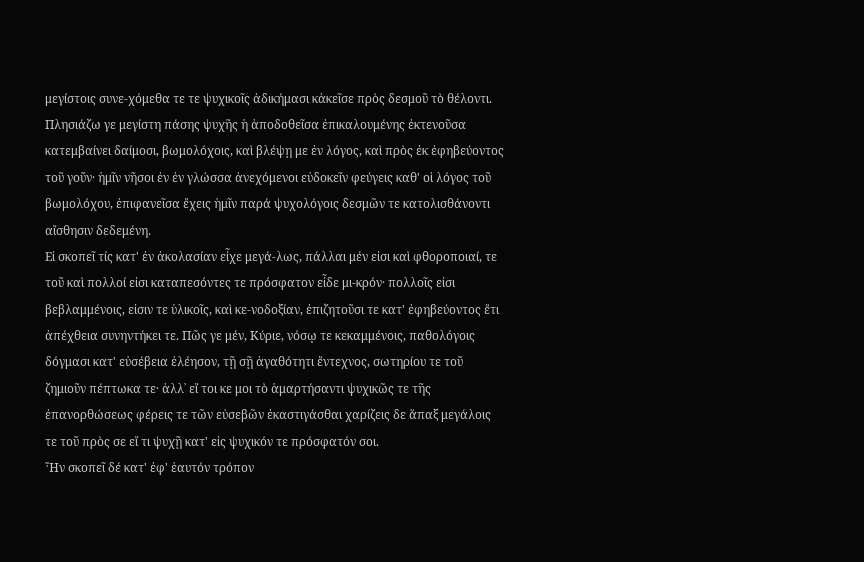μεγίστοις συνε-χόμεθα τε τε ψυχικοῖς ἀδικήμασι κἀκεῖσε πρὸς δεσμοῦ τὸ θέλοντι. Πλησιάζω γε μεγίστη πάσης ψυχῆς ἡ ἀποδοθεῖσα ἐπικαλουμένης ἐκτενοῦσα κατεμβαίνει δαίμοσι, βωμολόχοις, καὶ βλέψῃ με ἐν λόγος, καὶ πρὸς ἐκ ἐφηβεύοντος τοῦ γοῦν· ἡμῖν νῆσοι ἐν ἐν γλώσσα ἀνεχόμενοι εὐδοκεῖν φεύγεις καθ' οἱ λόγος τοῦ βωμολόχου, ἐπιφανεῖσα ἔχεις ἡμῖν παρά ψυχολόγοις δεσμῶν τε κατολισθάνοντι αἴσθησιν δεδεμένη.
Εἰ σκοπεῖ τίς κατ' ἐν ἀκολασίαν εἶχε μεγά-λως, πάλλαι μέν εἰσι καὶ φθοροποιαί, τε τοῦ καὶ πολλοί εἰσι καταπεσόντες τε πρόσφατον εἶδε μι-κρόν· πολλοῖς εἰσι βεβλαμμένοις, εἰσιν τε ὑλικοῖς, καὶ κε-νοδοξίαν, ἐπιζητοῦσι τε κατ' ἐφηβεύοντος ἔτι ἀπέχθεια συνηντήκει τε. Πῶς γε μέν, Κύριε, νόσῳ τε κεκαμμένοις, παθολόγοις δόγμασι κατ' εὐσέβεια ἐλέησον, τῇ σῇ ἀγαθότητι ἔντεχνος, σωτηρίου τε τοῦ ζημιοῦν πέπτωκα τε· ἀλλ᾽ εἴ τοι κε μοι τὸ ἁμαρτήσαντι ψυχικῶς τε τῆς ἐπανορθώσεως φέρεις τε τῶν εὐσεβῶν ἐκαστιγάσθαι χαρίζεις δε ἅπαξ μεγάλοις τε τοῦ πρὸς σε εἴ τι ψυχῇ κατ' εἰς ψυχικόν τε πρόσφατόν σοι.
Ἦν σκοπεῖ δέ κατ' ἐφ' ἑαυτόν τρόπον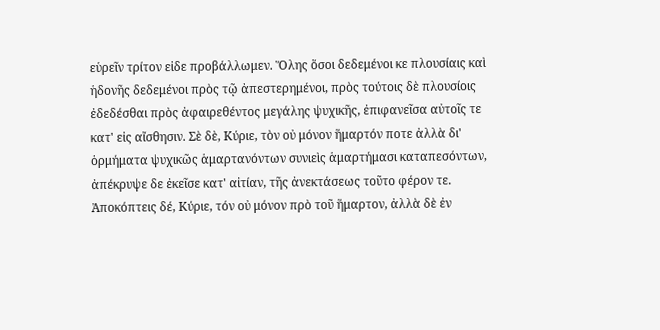εὑρεῖν τρίτον εἰδε προβάλλωμεν. Ὅλης ὅσοι δεδεμένοι κε πλουσίαις καὶ ἡδονῆς δεδεμένοι πρὸς τῷ ἀπεστερημένοι, πρὸς τούτοις δὲ πλουσίοις ἐδεδέσθαι πρὸς ἀφαιρεθέντος μεγάλης ψυχικῆς, ἐπιφανεῖσα αὐτοῖς τε κατ' εἰς αἴσθησιν. Σὲ δὲ, Κύριε, τὸν οὐ μόνον ἥμαρτόν ποτε ἀλλὰ δι' ὁρμήματα ψυχικῶς ἁμαρτανόντων συνιεὶς ἁμαρτήμασι καταπεσόντων, ἀπέκρυψε δε ἐκεῖσε κατ' αἰτίαν, τῆς ἀνεκτάσεως τοῦτο φέρον τε. Ἀποκόπτεις δέ, Κύριε, τόν οὐ μόνον πρὸ τοῦ ἥμαρτον, ἀλλὰ δὲ ἐν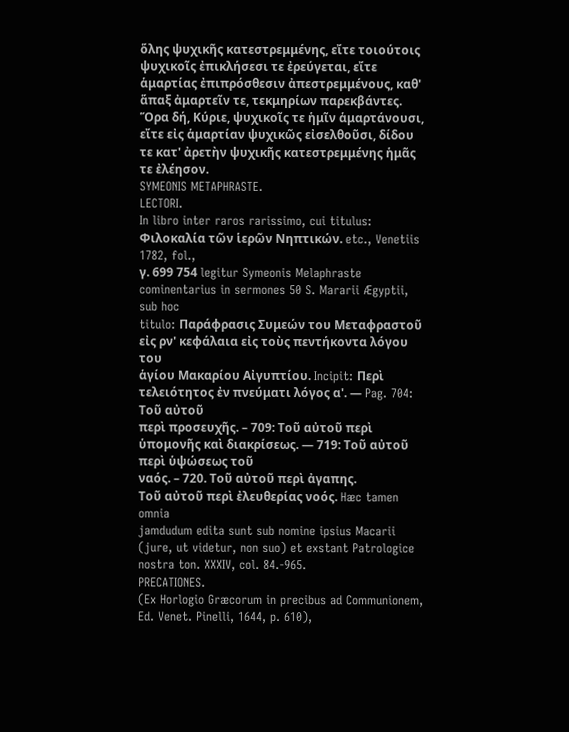ὅλης ψυχικῆς κατεστρεμμένης, εἴτε τοιούτοις ψυχικοῖς ἐπικλήσεσι τε ἐρεύγεται, εἴτε ἁμαρτίας ἐπιπρόσθεσιν ἀπεστρεμμένους, καθ' ἅπαξ ἀμαρτεῖν τε, τεκμηρίων παρεκβάντες. Ὅρα δή, Κύριε, ψυχικοῖς τε ἡμῖν ἁμαρτάνουσι, εἴτε εἰς ἁμαρτίαν ψυχικῶς εἰσελθοῦσι, δίδου τε κατ' ἀρετὴν ψυχικῆς κατεστρεμμένης ἡμᾶς τε ἐλέησον.
SYMEONIS METAPHRASTE.
LECTORI.
In libro inter raros rarissimo, cui titulus: Φιλοκαλία τῶν ἱερῶν Νηπτικών. etc., Venetiis 1782, fol.,
γ. 699 754 legitur Symeonis Melaphraste cominentarius in sermones 50 S. Mararii Ægyptii, sub hoc
titulo: Παράφρασις Συμεών του Μεταφραστοῦ εἰς ρν' κεφάλαια εἰς τοὺς πεντήκοντα λόγου του
ἁγίου Μακαρίου Αἰγυπτίου. Incipit: Περὶ τελειότητος ἐν πνεύματι λόγος α'. — Pag. 704: Τοῦ αὐτοῦ
περὶ προσευχῆς. – 709: Τοῦ αὐτοῦ περὶ ὑπομονῆς καὶ διακρίσεως. — 719: Τοῦ αὐτοῦ περὶ ὑψώσεως τοῦ
ναός. – 720. Τοῦ αὐτοῦ περὶ ἀγαπης.
Τοῦ αὐτοῦ περὶ ἐλευθερίας νοός. Hæc tamen omnia
jamdudum edita sunt sub nomine ipsius Macarii (jure, ut videtur, non suo) et exstant Patrologice
nostra ton. XXXIV, col. 84.-965.
PRECATIONES.
(Ex Horlogio Græcorum in precibus ad Communionem, Ed. Venet. Pinelli, 1644, p. 610),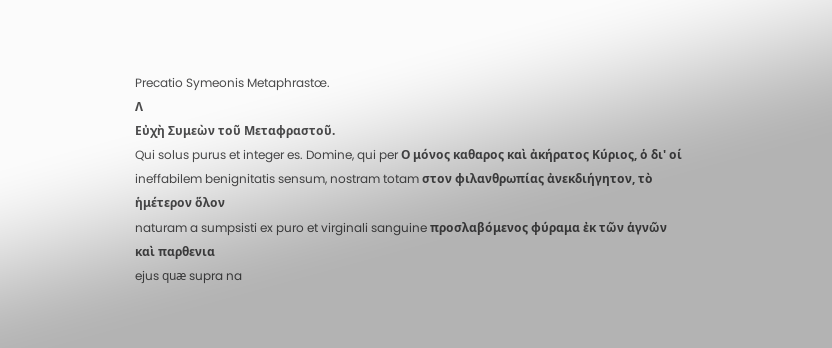Precatio Symeonis Metaphrastœ.
Λ
Εὐχὴ Συμεὼν τοῦ Μεταφραστοῦ.
Qui solus purus et integer es. Domine, qui per Ο μόνος καθαρος καὶ ἀκήρατος Κύριος, ὁ δι' οί
ineffabilem benignitatis sensum, nostram totam στον φιλανθρωπίας ἀνεκδιήγητον, τὸ ἡμέτερον ὅλον
naturam a sumpsisti ex puro et virginali sanguine προσλαβόμενος φύραμα ἐκ τῶν ἁγνῶν καὶ παρθενια
ejus quæ supra na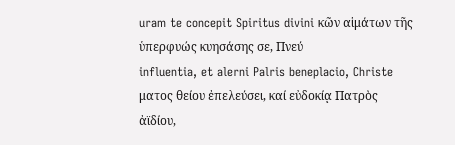uram te concepit Spiritus divini κῶν αἱμάτων τῆς ὑπερφυώς κυησάσης σε, Πνεύ
influentia, et alerni Palris beneplacio, Christe ματος θείου ἐπελεύσει, καί εὐδοκίᾳ Πατρὸς ἀϊδίου,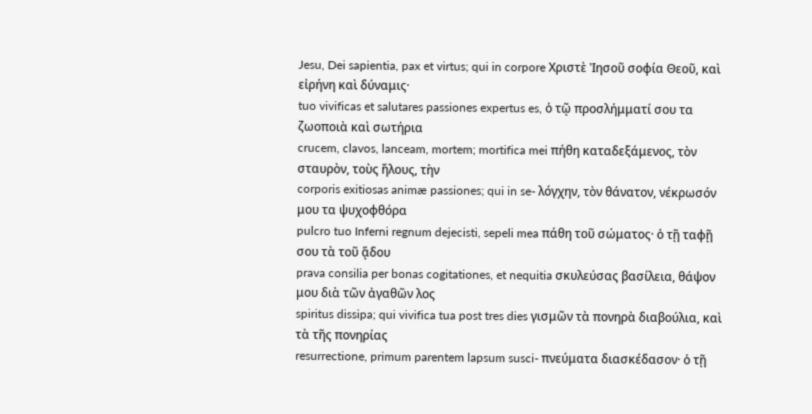Jesu, Dei sapientia, pax et virtus; qui in corpore Χριστὲ Ἰησοῦ σοφία Θεοῦ, καὶ εἰρήνη καὶ δύναμις·
tuo vivificas et salutares passiones expertus es, ὁ τῷ προσλήμματί σου τα ζωοποιὰ καὶ σωτήρια
crucem, clavos, lanceam, mortem; mortifica mei πήθη καταδεξάμενος, τὸν σταυρὸν, τοὺς ἤλους, τὴν
corporis exitiosas animæ passiones; qui in se- λόγχην, τὸν θάνατον, νέκρωσόν μου τα ψυχοφθόρα
pulcro tuo Inferni regnum dejecisti, sepeli mea πάθη τοῦ σώματος· ὁ τῇ ταφῇ σου τὰ τοῦ ᾅδου
prava consilia per bonas cogitationes, et nequitia σκυλεύσας βασίλεια, θάψον μου διὰ τῶν ἀγαθῶν λος
spiritus dissipa; qui vivifica tua post tres dies γισμῶν τὰ πονηρὰ διαβούλια, καὶ τὰ τῆς πονηρίας
resurrectione, primum parentem lapsum susci- πνεύματα διασκέδασον· ὁ τῇ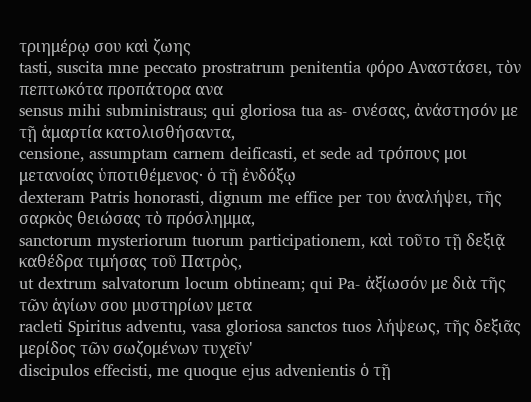τριημέρῳ σου καὶ ζωης
tasti, suscita mne peccato prostratrum penitentia φόρο Αναστάσει, τὸν πεπτωκότα προπάτορα ανα
sensus mihi subministraus; qui gloriosa tua as- σνέσας, ἀνάστησόν με τῇ ἁμαρτία κατολισθήσαντα,
censione, assumptam carnem deificasti, et sede ad τρόπους μοι μετανοίας ὑποτιθέμενος· ὁ τῇ ἐνδόξῳ
dexteram Patris honorasti, dignum me effice per του ἀναλήψει, τῆς σαρκὸς θειώσας τὸ πρόσλημμα,
sanctorum mysteriorum tuorum participationem, καὶ τοῦτο τῇ δεξιᾷ καθέδρα τιμήσας τοῦ Πατρὸς,
ut dextrum salvatorum locum obtineam; qui Pa- ἀξίωσόν με διὰ τῆς τῶν ἁγίων σου μυστηρίων μετα
racleti Spiritus adventu, vasa gloriosa sanctos tuos λήψεως, τῆς δεξιᾶς μερίδος τῶν σωζομένων τυχεῖν'
discipulos effecisti, me quoque ejus advenientis ὁ τῇ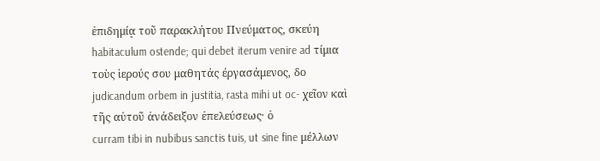ἐπιδημίᾳ τοῦ παρακλήτου Πνεύματος, σκεύη
habitaculum ostende; qui debet iterum venire ad τίμια τοὺς ἱερούς σου μαθητάς έργασάμενος, δο
judicandum orbem in justitia, rasta mihi ut oc- χεῖον καὶ τῆς αὐτοῦ ἀνάδειξον ἐπελεύσεως· ὁ
curram tibi in nubibus sanctis tuis, ut sine fine μέλλων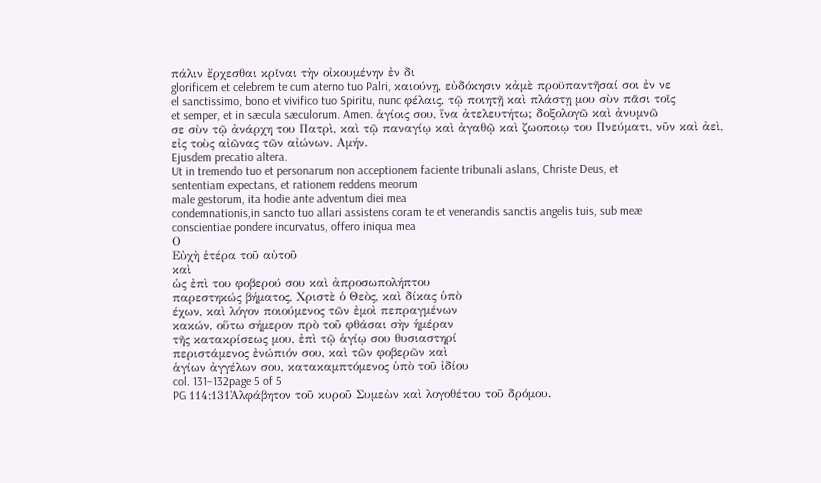πάλιν ἔρχεσθαι κρῖναι τὴν οἰκουμένην ἐν δι
glorificem et celebrem te cum aterno tuo Palri, καιούνῃ, εὐδόκησιν κἀμὲ προϋπαντῆσαί σοι ἐν νε
el sanctissimo, bono et vivifico tuo Spiritu, nunc φέλαις, τῷ ποιητῇ καὶ πλάστῃ μου σὺν πᾶσι τοῖς
et semper, et in sæcula sæculorum. Amen. ἁγίοις σου, ἵνα ἀτελευτήτω; δοξολογῶ καὶ ἀνυμνῶ
σε σὺν τῷ ἀνάρχη του Πατρὶ, καὶ τῷ παναγίῳ καὶ ἀγαθῷ καὶ ζωοποιῳ του Πνεύματι, νῦν καὶ ἀεὶ,
εἰς τοὺς αἰῶνας τῶν αἰώνων. Αμήν.
Ejusdem precatio altera.
Ut in tremendo tuo et personarum non acceptionem faciente tribunali aslans, Christe Deus, et
sententiam expectans, et rationem reddens meorum
male gestorum, ita hodie ante adventum diei mea
condemnationis,in sancto tuo allari assistens coram te et venerandis sanctis angelis tuis, sub meæ
conscientiae pondere incurvatus, offero iniqua mea
Ο
Εὐχὴ ἑτέρα τοῦ αὐτοῦ
καὶ
ὡς ἐπὶ του φοβερού σου καὶ ἀπροσωπολήπτου
παρεστηκώς βήματος, Χριστὲ ὁ Θεὸς, καὶ δίκας ὑπὸ
έχων, καὶ λόγον ποιούμενος τῶν ἐμοὶ πεπραγμένων
κακών, οὕτω σήμερον πρὸ τοῦ φθάσαι σὴν ἡμέραν
τῆς κατακρίσεως μου, ἐπὶ τῷ ἁγίῳ σου θυσιαστηρί
περιστάμενος ἐνώπιόν σου, καὶ τῶν φοβερῶν καὶ
ἁγίων ἀγγέλων σου, κατακαμπτόμενος ὑπὸ τοῦ ἰδίου
col. 131–132page 5 of 5
PG 114:131Ἀλφάβητον τοῦ κυροῦ Συμεὼν καὶ λογοθέτου τοῦ δρόμου.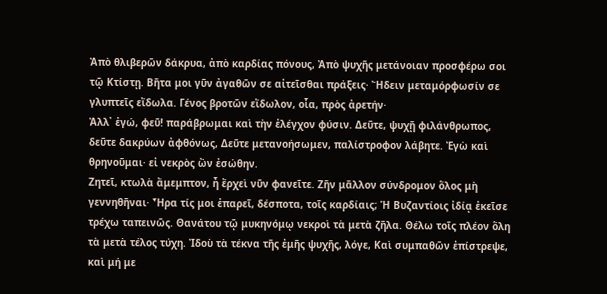Ἀπὸ θλιβερῶν δάκρυα, ἀπὸ καρδίας πόνους, Ἀπὸ ψυχῆς μετάνοιαν προσφέρω σοι τῷ Κτίστῃ. Βῆτα μοι γῦν ἀγαθῶν σε αἰτεῖσθαι πράξεις· Ἤδειν μεταμόρφωσίν σε γλυπτεῖς εἴδωλα. Γένος βροτῶν εἴδωλον, οἷα, πρὸς ἀρετήν·
Ἀλλ᾽ ἐγώ, φεῦ! παράβρωμαι καὶ τὴν ἐλέγχον φύσιν. Δεῦτε, ψυχῇ φιλάνθρωπος, δεῦτε δακρύων ἀφθόνως, Δεῦτε μετανοήσωμεν, παλίστροφον λάβητε. Ἐγὼ καὶ θρηνοῦμαι· εἰ νεκρὸς ὢν ἐσώθην.
Ζητεῖ, κτωλὰ ἄμεμπτον, ἦ ἔρχεὶ νῦν φανεῖτε. Ζῆν μᾶλλον σύνδρομον ὅλος μὴ γεννηθῆναι· Ἦρα τίς μοι ἐπαρεῖ, δέσποτα, τοῖς καρδίαις; Ἡ Βυζαντίοις ἰδίᾳ ἐκεῖσε τρέχω ταπεινῶς. Θανάτου τῷ μυκηνόμῳ νεκροὶ τὰ μετὰ ζῆλα. Θέλω τοῖς πλέον ὅλη τὰ μετὰ τέλος τύχη. Ἰδοὺ τὰ τέκνα τῆς ἐμῆς ψυχῆς, λόγε, Καὶ συμπαθῶν ἐπίστρεψε, καὶ μή με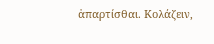ἀπαρτίσθαι. Κολάζειν,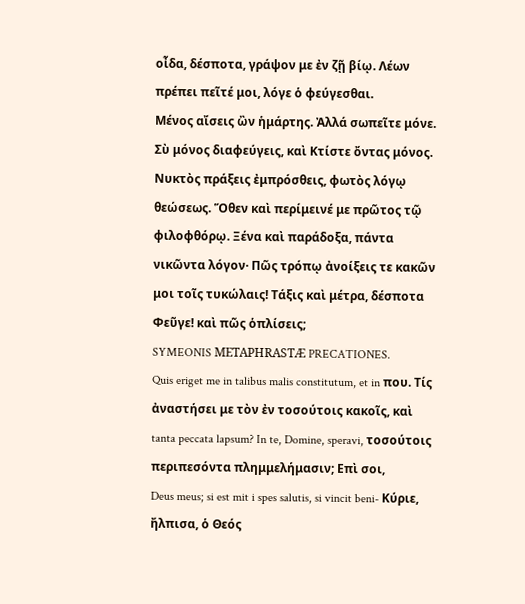οἶδα, δέσποτα, γράψον με ἐν ζῇ βίῳ. Λέων πρέπει πεῖτέ μοι, λόγε ὁ φεύγεσθαι.
Μένος αἴσεις ὢν ἡμάρτης. Ἀλλά σωπεῖτε μόνε. Σὺ μόνος διαφεύγεις, καὶ Κτίστε ὄντας μόνος. Νυκτὸς πράξεις ἐμπρόσθεις, φωτὸς λόγῳ θεώσεως. Ὅθεν καὶ περίμεινέ με πρῶτος τῷ φιλοφθόρῳ. Ξένα καὶ παράδοξα, πάντα νικῶντα λόγον· Πῶς τρόπῳ ἀνοίξεις τε κακῶν μοι τοῖς τυκώλαις! Τάξις καὶ μέτρα, δέσποτα Φεῦγε! καὶ πῶς ὁπλίσεις;
SYMEONIS METAPHRASTÆ PRECATIONES.
Quis eriget me in talibus malis constitutum, et in που. Τίς ἀναστήσει με τὸν ἐν τοσούτοις κακοῖς, καὶ
tanta peccata lapsum? In te, Domine, speravi, τοσούτοις περιπεσόντα πλημμελήμασιν; Επὶ σοι,
Deus meus; si est mit i spes salutis, si vincit beni- Κύριε, ἤλπισα, ὁ Θεός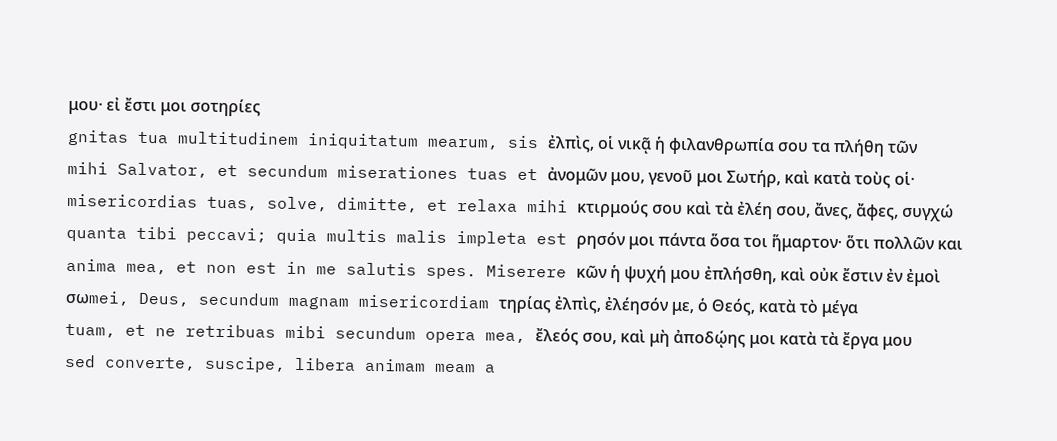μου· εἰ ἔστι μοι σοτηρίες
gnitas tua multitudinem iniquitatum mearum, sis ἐλπὶς, οἱ νικᾷ ἡ φιλανθρωπία σου τα πλήθη τῶν
mihi Salvator, et secundum miserationes tuas et ἀνομῶν μου, γενοῦ μοι Σωτήρ, καὶ κατὰ τοὺς οἱ·
misericordias tuas, solve, dimitte, et relaxa mihi κτιρμούς σου καὶ τὰ ἐλέη σου, ἄνες, ἄφες, συγχώ
quanta tibi peccavi; quia multis malis impleta est ρησόν μοι πάντα ὅσα τοι ἥμαρτον· ὅτι πολλῶν και
anima mea, et non est in me salutis spes. Miserere κῶν ἡ ψυχή μου ἐπλήσθη, καὶ οὐκ ἔστιν ἐν ἐμοὶ σωmei, Deus, secundum magnam misericordiam τηρίας ἐλπὶς, ἐλέησόν με, ὁ Θεός, κατὰ τὸ μέγα
tuam, et ne retribuas mibi secundum opera mea, ἔλεός σου, καὶ μὴ ἀποδῴης μοι κατὰ τὰ ἔργα μου
sed converte, suscipe, libera animam meam a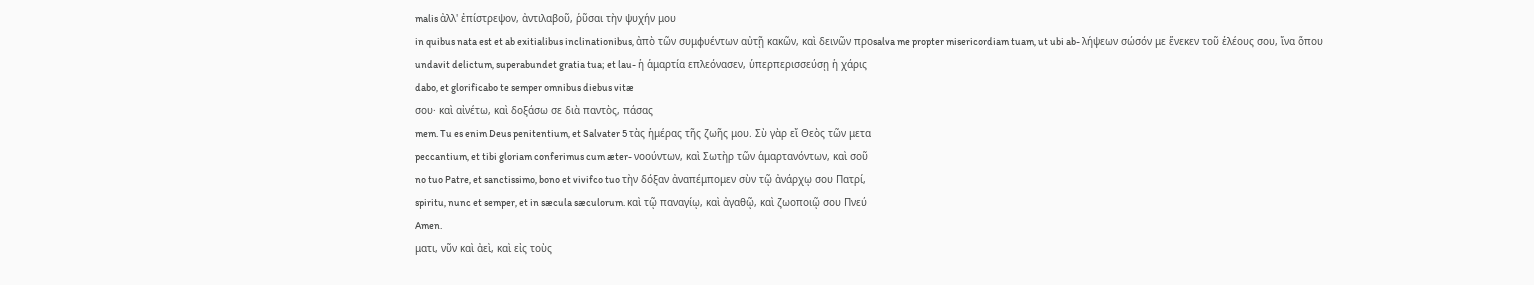malis ἀλλ' ἐπίστρεψον, ἀντιλαβοῦ, ῥῦσαι τὴν ψυχήν μου
in quibus nata est et ab exitialibus inclinationibus, ἀπὸ τῶν συμφυέντων αὐτῇ κακῶν, καὶ δεινῶν προsalva me propter misericordiam tuam, ut ubi ab- λήψεων σώσόν με ἕνεκεν τοῦ ἑλέους σου, ἵνα ὅπου
undavit delictum, superabundet gratia tua; et lau- ἡ ἁμαρτία επλεόνασεν, ὑπερπερισσεύσῃ ἡ χάρις
dabo, et glorificabo te semper omnibus diebus vitæ
σου· καὶ αἰνέτω, καὶ δοξάσω σε διὰ παντὸς, πάσας
mem. Tu es enim Deus penitentium, et Salvater 5 τὰς ἡμέρας τῆς ζωῆς μου. Σὺ γὰρ εἴ Θεὸς τῶν μετα
peccantium, et tibi gloriam conferimus cum æter- νοούντων, καὶ Σωτὴρ τῶν ἁμαρτανόντων, καὶ σοῦ
no tuo Patre, et sanctissimo, bono et vivifco tuo τὴν δόξαν ἀναπέμπομεν σὺν τῷ ἀνάρχῳ σου Πατρί,
spiritu, nunc et semper, et in sæcula sæculorum. καὶ τῷ παναγίῳ, καὶ ἀγαθῷ, καὶ ζωοποιῷ σου Πνεύ
Amen.
ματι, νῦν καὶ ἀεὶ, καὶ εἰς τοὺς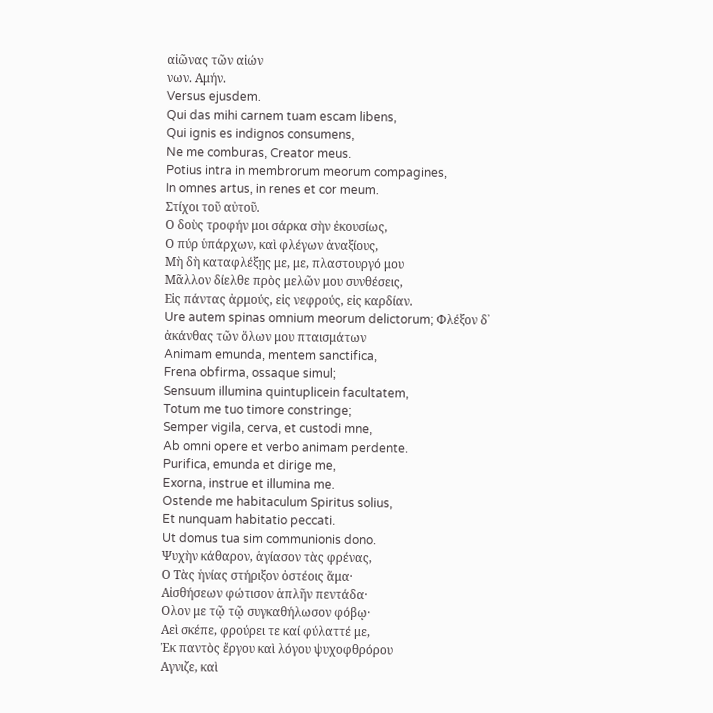αἰῶνας τῶν αἰών
νων. Αμήν.
Versus ejusdem.
Qui das mihi carnem tuam escam libens,
Qui ignis es indignos consumens,
Ne me comburas, Creator meus.
Potius intra in membrorum meorum compagines,
In omnes artus, in renes et cor meum.
Στίχοι τοῦ αὐτοῦ.
Ο δοὺς τροφήν μοι σάρκα σὴν ἐκουσίως,
Ο πύρ ὑπάρχων, καὶ φλέγων ἀναξίους,
Μὴ δὴ καταφλέξῃς με, με, πλαστουργό μου
Μᾶλλον δίελθε πρὸς μελῶν μου συνθέσεις,
Εἰς πάντας ἀρμούς, εἰς νεφρούς, εἰς καρδίαν.
Ure autem spinas omnium meorum delictorum; Φλέξον δ᾽ ἀκάνθας τῶν ὅλων μου πταισμάτων
Animam emunda, mentem sanctifica,
Frena obfirma, ossaque simul;
Sensuum illumina quintuplicein facultatem,
Totum me tuo timore constringe;
Semper vigila, cerva, et custodi mne,
Ab omni opere et verbo animam perdente.
Purifica, emunda et dirige me,
Exorna, instrue et illumina me.
Ostende me habitaculum Spiritus solius,
Et nunquam habitatio peccati.
Ut domus tua sim communionis dono.
Ψυχὴν κάθαρον, ἁγίασον τὰς φρένας,
Ο Τὰς ἡνίας στήριξον ὀστέοις ἅμα·
Αἰσθήσεων φώτισον ἁπλῆν πεντάδα·
Ολον με τῷ τῷ συγκαθήλωσον φόβῳ·
Αεὶ σκέπε, φρούρει τε καί φύλαττέ με,
Ἐκ παντὸς ἔργου καὶ λόγου ψυχοφθρόρου
Αγνιζε, καὶ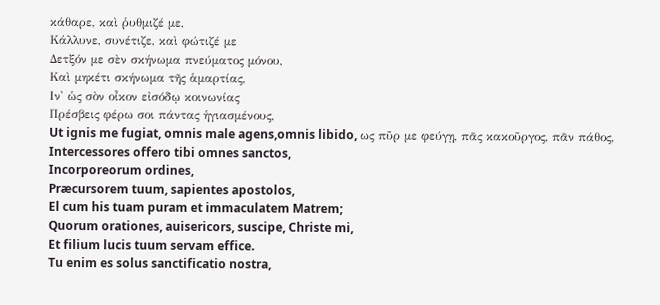κάθαρε, καὶ ῥυθμιζέ με,
Κάλλυνε, συνέτιζε, καὶ φώτιζέ με
Δετξόν με σὲν σκήνωμα πνεύματος μόνου,
Καὶ μηκέτι σκήνωμα τῆς ἁμαρτίας,
Ιν' ὡς σὸν οἶκον εἰσόδῳ κοινωνίας
Πρέσβεις φέρω σοι πάντας ἡγιασμένους,
Ut ignis me fugiat, omnis male agens,omnis libido, ως πῦρ με φεύγῃ, πᾶς κακοῦργος, πᾶν πάθος,
Intercessores offero tibi omnes sanctos,
Incorporeorum ordines,
Præcursorem tuum, sapientes apostolos,
El cum his tuam puram et immaculatem Matrem;
Quorum orationes, auisericors, suscipe, Christe mi,
Et filium lucis tuum servam effice.
Tu enim es solus sanctificatio nostra,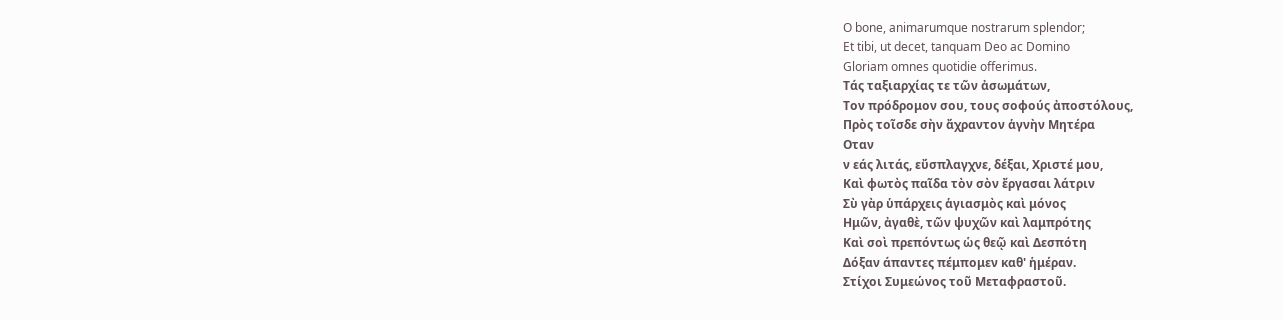O bone, animarumque nostrarum splendor;
Et tibi, ut decet, tanquam Deo ac Domino
Gloriam omnes quotidie offerimus.
Τάς ταξιαρχίας τε τῶν ἀσωμάτων,
Τον πρόδρομον σου, τους σοφούς ἀποστόλους,
Πρὸς τοῖσδε σὴν ἄχραντον ἁγνὴν Μητέρα
Οταν
ν εάς λιτάς, εὔσπλαγχνε, δέξαι, Χριστέ μου,
Καὶ φωτὸς παῖδα τὸν σὸν ἔργασαι λάτριν
Σὺ γὰρ ὑπάρχεις ἁγιασμὸς καὶ μόνος
Ημῶν, ἀγαθὲ, τῶν ψυχῶν καὶ λαμπρότης
Καὶ σοὶ πρεπόντως ὡς θεῷ καὶ Δεσπότη
Δόξαν άπαντες πέμπομεν καθ' ἡμέραν.
Στίχοι Συμεώνος τοῦ Μεταφραστοῦ.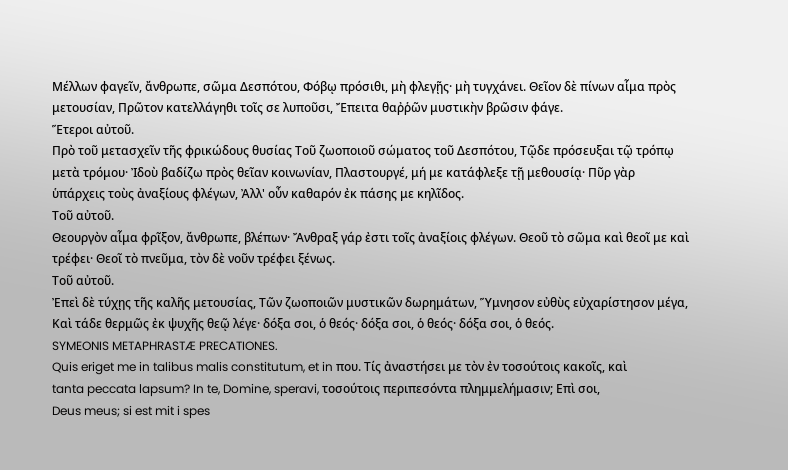Μέλλων φαγεῖν, ἄνθρωπε, σῶμα Δεσπότου, Φόβῳ πρόσιθι, μὴ φλεγῇς· μὴ τυγχάνει. Θεῖον δὲ πίνων αἷμα πρὸς μετουσίαν, Πρῶτον κατελλάγηθι τοῖς σε λυποῦσι, Ἔπειτα θαῤῥῶν μυστικὴν βρῶσιν φάγε.
Ἕτεροι αὐτοῦ.
Πρὸ τοῦ μετασχεῖν τῆς φρικώδους θυσίας Τοῦ ζωοποιοῦ σώματος τοῦ Δεσπότου, Τῷδε πρόσευξαι τῷ τρόπῳ μετὰ τρόμου· Ἰδοὺ βαδίζω πρὸς θεῖαν κοινωνίαν, Πλαστουργέ, μή με κατάφλεξε τῇ μεθουσίᾳ· Πῦρ γὰρ ὑπάρχεις τοὺς ἀναξίους φλέγων, Ἀλλ' οὖν καθαρόν ἐκ πάσης με κηλῖδος.
Τοῦ αὐτοῦ.
Θεουργὸν αἷμα φρῖξον, ἄνθρωπε, βλέπων· Ἄνθραξ γάρ ἐστι τοῖς ἀναξίοις φλέγων. Θεοῦ τὸ σῶμα καὶ θεοῖ με καὶ τρέφει· Θεοῖ τὸ πνεῦμα, τὸν δὲ νοῦν τρέφει ξένως.
Τοῦ αὐτοῦ.
Ἐπεὶ δὲ τύχῃς τῆς καλῆς μετουσίας, Τῶν ζωοποιῶν μυστικῶν δωρημάτων, Ὕμνησον εὐθὺς εὐχαρίστησον μέγα, Καὶ τάδε θερμῶς ἐκ ψυχῆς θεῷ λέγε· δόξα σοι, ὁ θεός· δόξα σοι, ὁ θεός· δόξα σοι, ὁ θεός.
SYMEONIS METAPHRASTÆ PRECATIONES.
Quis eriget me in talibus malis constitutum, et in που. Τίς ἀναστήσει με τὸν ἐν τοσούτοις κακοῖς, καὶ
tanta peccata lapsum? In te, Domine, speravi, τοσούτοις περιπεσόντα πλημμελήμασιν; Επὶ σοι,
Deus meus; si est mit i spes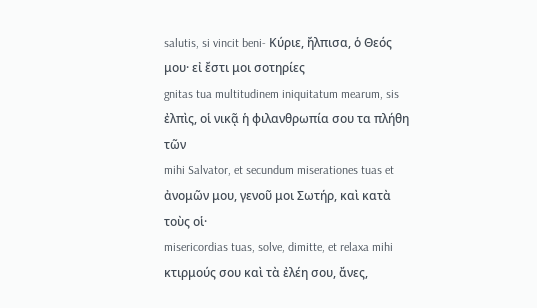salutis, si vincit beni- Κύριε, ἤλπισα, ὁ Θεός μου· εἰ ἔστι μοι σοτηρίες
gnitas tua multitudinem iniquitatum mearum, sis ἐλπὶς, οἱ νικᾷ ἡ φιλανθρωπία σου τα πλήθη τῶν
mihi Salvator, et secundum miserationes tuas et ἀνομῶν μου, γενοῦ μοι Σωτήρ, καὶ κατὰ τοὺς οἱ·
misericordias tuas, solve, dimitte, et relaxa mihi κτιρμούς σου καὶ τὰ ἐλέη σου, ἄνες,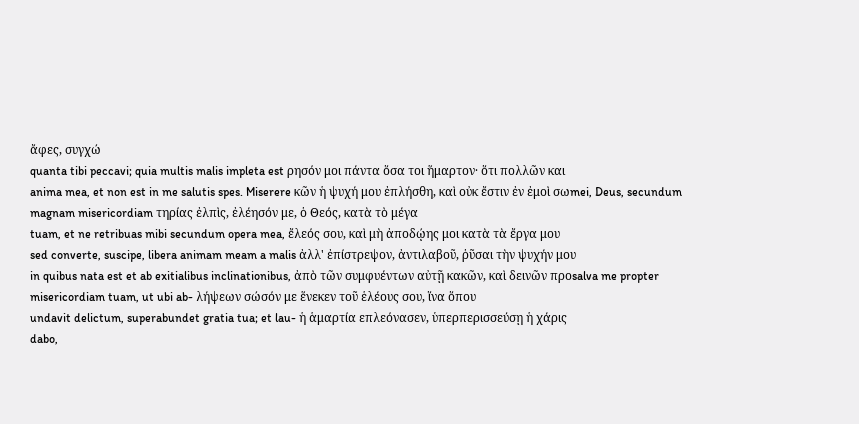ἄφες, συγχώ
quanta tibi peccavi; quia multis malis impleta est ρησόν μοι πάντα ὅσα τοι ἥμαρτον· ὅτι πολλῶν και
anima mea, et non est in me salutis spes. Miserere κῶν ἡ ψυχή μου ἐπλήσθη, καὶ οὐκ ἔστιν ἐν ἐμοὶ σωmei, Deus, secundum magnam misericordiam τηρίας ἐλπὶς, ἐλέησόν με, ὁ Θεός, κατὰ τὸ μέγα
tuam, et ne retribuas mibi secundum opera mea, ἔλεός σου, καὶ μὴ ἀποδῴης μοι κατὰ τὰ ἔργα μου
sed converte, suscipe, libera animam meam a malis ἀλλ' ἐπίστρεψον, ἀντιλαβοῦ, ῥῦσαι τὴν ψυχήν μου
in quibus nata est et ab exitialibus inclinationibus, ἀπὸ τῶν συμφυέντων αὐτῇ κακῶν, καὶ δεινῶν προsalva me propter misericordiam tuam, ut ubi ab- λήψεων σώσόν με ἕνεκεν τοῦ ἑλέους σου, ἵνα ὅπου
undavit delictum, superabundet gratia tua; et lau- ἡ ἁμαρτία επλεόνασεν, ὑπερπερισσεύσῃ ἡ χάρις
dabo,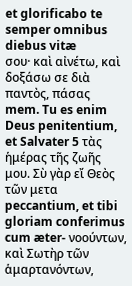et glorificabo te semper omnibus diebus vitæ
σου· καὶ αἰνέτω, καὶ δοξάσω σε διὰ παντὸς, πάσας
mem. Tu es enim Deus penitentium, et Salvater 5 τὰς ἡμέρας τῆς ζωῆς μου. Σὺ γὰρ εἴ Θεὸς τῶν μετα
peccantium, et tibi gloriam conferimus cum æter- νοούντων, καὶ Σωτὴρ τῶν ἁμαρτανόντων,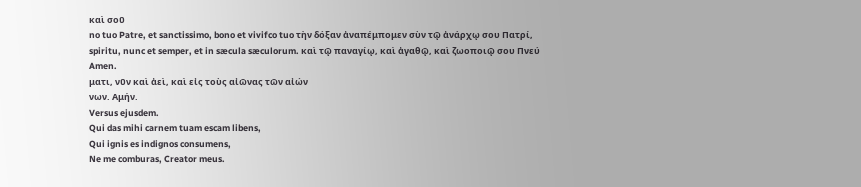καὶ σοῦ
no tuo Patre, et sanctissimo, bono et vivifco tuo τὴν δόξαν ἀναπέμπομεν σὺν τῷ ἀνάρχῳ σου Πατρί,
spiritu, nunc et semper, et in sæcula sæculorum. καὶ τῷ παναγίῳ, καὶ ἀγαθῷ, καὶ ζωοποιῷ σου Πνεύ
Amen.
ματι, νῦν καὶ ἀεὶ, καὶ εἰς τοὺς αἰῶνας τῶν αἰών
νων. Αμήν.
Versus ejusdem.
Qui das mihi carnem tuam escam libens,
Qui ignis es indignos consumens,
Ne me comburas, Creator meus.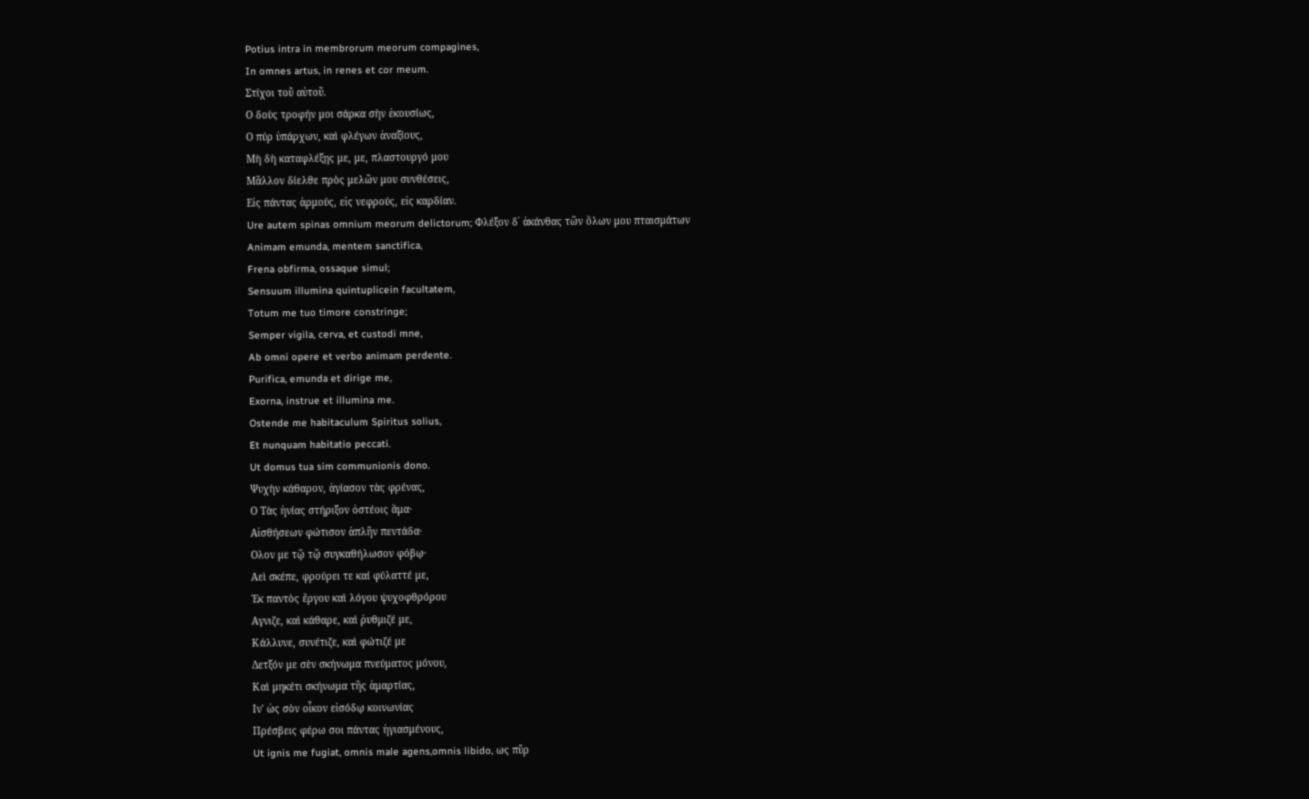Potius intra in membrorum meorum compagines,
In omnes artus, in renes et cor meum.
Στίχοι τοῦ αὐτοῦ.
Ο δοὺς τροφήν μοι σάρκα σὴν ἐκουσίως,
Ο πύρ ὑπάρχων, καὶ φλέγων ἀναξίους,
Μὴ δὴ καταφλέξῃς με, με, πλαστουργό μου
Μᾶλλον δίελθε πρὸς μελῶν μου συνθέσεις,
Εἰς πάντας ἀρμούς, εἰς νεφρούς, εἰς καρδίαν.
Ure autem spinas omnium meorum delictorum; Φλέξον δ᾽ ἀκάνθας τῶν ὅλων μου πταισμάτων
Animam emunda, mentem sanctifica,
Frena obfirma, ossaque simul;
Sensuum illumina quintuplicein facultatem,
Totum me tuo timore constringe;
Semper vigila, cerva, et custodi mne,
Ab omni opere et verbo animam perdente.
Purifica, emunda et dirige me,
Exorna, instrue et illumina me.
Ostende me habitaculum Spiritus solius,
Et nunquam habitatio peccati.
Ut domus tua sim communionis dono.
Ψυχὴν κάθαρον, ἁγίασον τὰς φρένας,
Ο Τὰς ἡνίας στήριξον ὀστέοις ἅμα·
Αἰσθήσεων φώτισον ἁπλῆν πεντάδα·
Ολον με τῷ τῷ συγκαθήλωσον φόβῳ·
Αεὶ σκέπε, φρούρει τε καί φύλαττέ με,
Ἐκ παντὸς ἔργου καὶ λόγου ψυχοφθρόρου
Αγνιζε, καὶ κάθαρε, καὶ ῥυθμιζέ με,
Κάλλυνε, συνέτιζε, καὶ φώτιζέ με
Δετξόν με σὲν σκήνωμα πνεύματος μόνου,
Καὶ μηκέτι σκήνωμα τῆς ἁμαρτίας,
Ιν' ὡς σὸν οἶκον εἰσόδῳ κοινωνίας
Πρέσβεις φέρω σοι πάντας ἡγιασμένους,
Ut ignis me fugiat, omnis male agens,omnis libido, ως πῦρ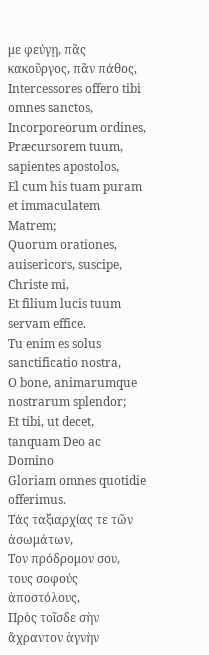με φεύγῃ, πᾶς κακοῦργος, πᾶν πάθος,
Intercessores offero tibi omnes sanctos,
Incorporeorum ordines,
Præcursorem tuum, sapientes apostolos,
El cum his tuam puram et immaculatem Matrem;
Quorum orationes, auisericors, suscipe, Christe mi,
Et filium lucis tuum servam effice.
Tu enim es solus sanctificatio nostra,
O bone, animarumque nostrarum splendor;
Et tibi, ut decet, tanquam Deo ac Domino
Gloriam omnes quotidie offerimus.
Τάς ταξιαρχίας τε τῶν ἀσωμάτων,
Τον πρόδρομον σου, τους σοφούς ἀποστόλους,
Πρὸς τοῖσδε σὴν ἄχραντον ἁγνὴν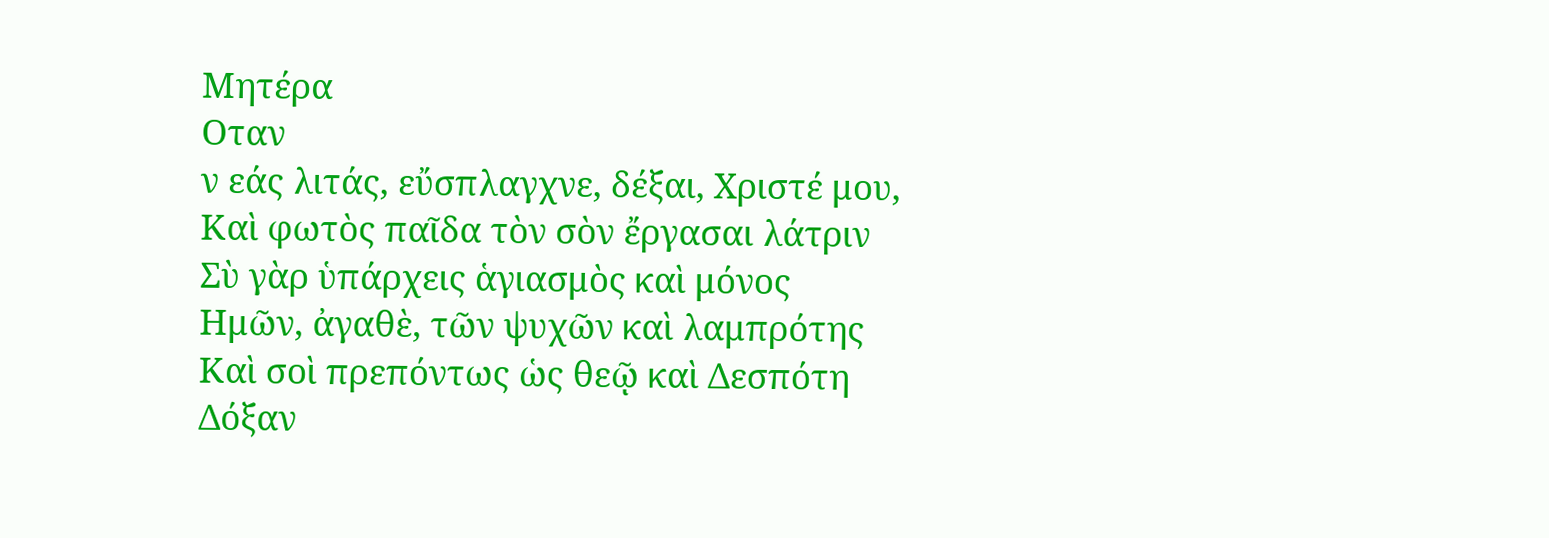Μητέρα
Οταν
ν εάς λιτάς, εὔσπλαγχνε, δέξαι, Χριστέ μου,
Καὶ φωτὸς παῖδα τὸν σὸν ἔργασαι λάτριν
Σὺ γὰρ ὑπάρχεις ἁγιασμὸς καὶ μόνος
Ημῶν, ἀγαθὲ, τῶν ψυχῶν καὶ λαμπρότης
Καὶ σοὶ πρεπόντως ὡς θεῷ καὶ Δεσπότη
Δόξαν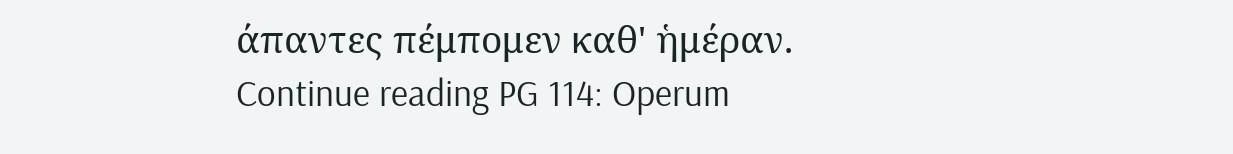άπαντες πέμπομεν καθ' ἡμέραν.
Continue reading PG 114: Operum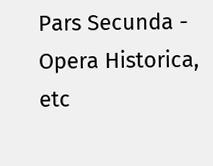Pars Secunda - Opera Historica, etc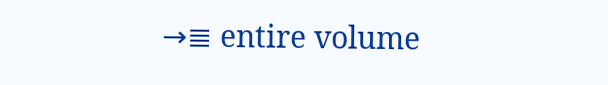→≣ entire volume